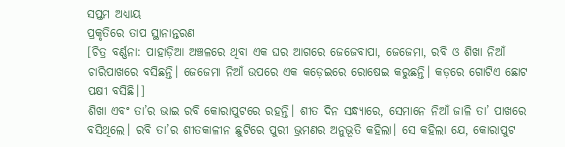ସପ୍ତମ ଅଧ୍ୟାୟ
ପ୍ରକୃତିରେ ତାପ ସ୍ଥାନାନ୍ତରଣ
[ଚିତ୍ର ବର୍ଣ୍ଣନା: ପାହାଡ଼ିଆ ଅଞ୍ଚଳରେ ଥିବା ଏକ ଘର ଆଗରେ ଜେଜେବାପା, ଜେଜେମା, ରବି ଓ ଶିଖା ନିଆଁ ଚାରିପାଖରେ ବସିଛନ୍ତି। ଜେଜେମା ନିଆଁ ଉପରେ ଏକ କଡ଼େଇରେ ରୋଷେଇ କରୁଛନ୍ତି। କଡ଼ରେ ଗୋଟିଏ ଛୋଟ ପକ୍ଷୀ ବସିଛି।]
ଶିଖା ଏବଂ ତା’ର ଭାଇ ରବି କୋରାପୁଟରେ ରହନ୍ତି। ଶୀତ ଦିନ ସନ୍ଧ୍ୟାରେ, ସେମାନେ ନିଆଁ ଜାଳି ତା’ ପାଖରେ ବସିଥିଲେ। ରବି ତା’ର ଶୀତକାଳୀନ ଛୁଟିରେ ପୁରୀ ଭ୍ରମଣର ଅନୁଭୂତି କହିଲା। ସେ କହିଲା ଯେ, କୋରାପୁଟ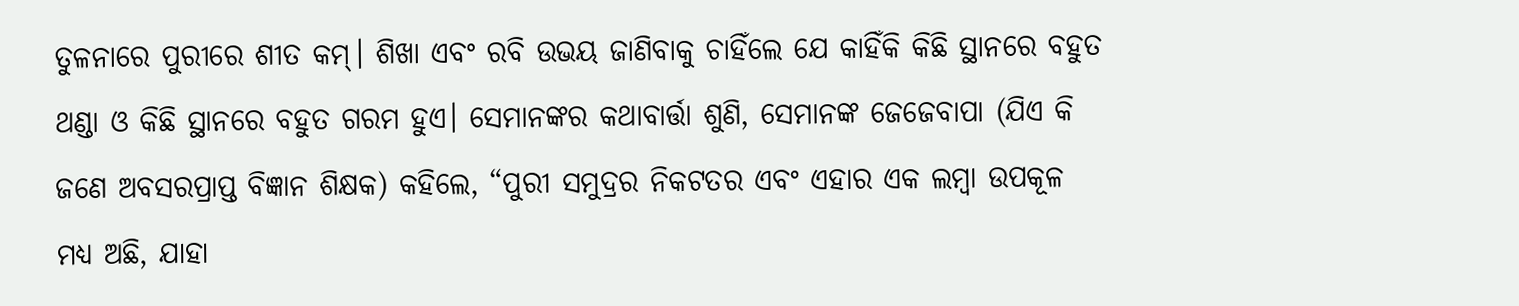ତୁଳନାରେ ପୁରୀରେ ଶୀତ କମ୍। ଶିଖା ଏବଂ ରବି ଉଭୟ ଜାଣିବାକୁ ଚାହିଁଲେ ଯେ କାହିଁକି କିଛି ସ୍ଥାନରେ ବହୁତ ଥଣ୍ଡା ଓ କିଛି ସ୍ଥାନରେ ବହୁତ ଗରମ ହୁଏ। ସେମାନଙ୍କର କଥାବାର୍ତ୍ତା ଶୁଣି, ସେମାନଙ୍କ ଜେଜେବାପା (ଯିଏ କି ଜଣେ ଅବସରପ୍ରାପ୍ତ ବିଜ୍ଞାନ ଶିକ୍ଷକ) କହିଲେ, “ପୁରୀ ସମୁଦ୍ରର ନିକଟତର ଏବଂ ଏହାର ଏକ ଲମ୍ବା ଉପକୂଳ ମଧ୍ୟ ଅଛି, ଯାହା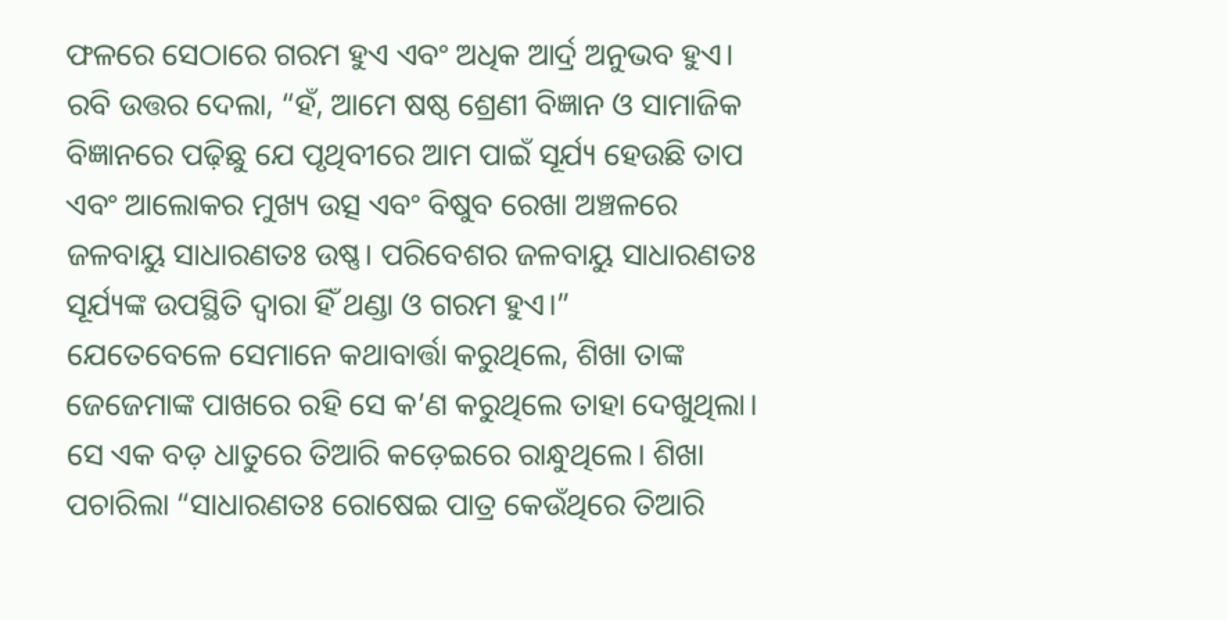ଫଳରେ ସେଠାରେ ଗରମ ହୁଏ ଏବଂ ଅଧିକ ଆର୍ଦ୍ର ଅନୁଭବ ହୁଏ। ରବି ଉତ୍ତର ଦେଲା, “ହଁ, ଆମେ ଷଷ୍ଠ ଶ୍ରେଣୀ ବିଜ୍ଞାନ ଓ ସାମାଜିକ ବିଜ୍ଞାନରେ ପଢ଼ିଛୁ ଯେ ପୃଥିବୀରେ ଆମ ପାଇଁ ସୂର୍ଯ୍ୟ ହେଉଛି ତାପ ଏବଂ ଆଲୋକର ମୁଖ୍ୟ ଉତ୍ସ ଏବଂ ବିଷୁବ ରେଖା ଅଞ୍ଚଳରେ ଜଳବାୟୁ ସାଧାରଣତଃ ଉଷ୍ଣ। ପରିବେଶର ଜଳବାୟୁ ସାଧାରଣତଃ ସୂର୍ଯ୍ୟଙ୍କ ଉପସ୍ଥିତି ଦ୍ୱାରା ହିଁ ଥଣ୍ଡା ଓ ଗରମ ହୁଏ।”
ଯେତେବେଳେ ସେମାନେ କଥାବାର୍ତ୍ତା କରୁଥିଲେ, ଶିଖା ତାଙ୍କ ଜେଜେମାଙ୍କ ପାଖରେ ରହି ସେ କ’ଣ କରୁଥିଲେ ତାହା ଦେଖୁଥିଲା। ସେ ଏକ ବଡ଼ ଧାତୁରେ ତିଆରି କଡ଼େଇରେ ରାନ୍ଧୁଥିଲେ। ଶିଖା ପଚାରିଲା “ସାଧାରଣତଃ ରୋଷେଇ ପାତ୍ର କେଉଁଥିରେ ତିଆରି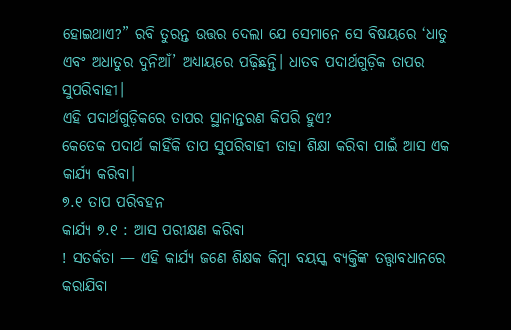ହୋଇଥାଏ?” ରବି ତୁରନ୍ତ ଉତ୍ତର ଦେଲା ଯେ ସେମାନେ ସେ ବିଷୟରେ ‘ଧାତୁ ଏବଂ ଅଧାତୁର ଦୁନିଆଁ’ ଅଧ୍ୟାୟରେ ପଢ଼ିଛନ୍ତି। ଧାତବ ପଦାର୍ଥଗୁଡ଼ିକ ତାପର ସୁପରିବାହୀ।
ଏହି ପଦାର୍ଥଗୁଡ଼ିକରେ ତାପର ସ୍ଥାନାନ୍ତରଣ କିପରି ହୁଏ?
କେତେକ ପଦାର୍ଥ କାହିଁକି ତାପ ସୁପରିବାହୀ ତାହା ଶିକ୍ଷା କରିବା ପାଇଁ ଆସ ଏକ କାର୍ଯ୍ୟ କରିବା।
୭.୧ ତାପ ପରିବହନ
କାର୍ଯ୍ୟ ୭.୧ : ଆସ ପରୀକ୍ଷଣ କରିବା
! ସତର୍କତା — ଏହି କାର୍ଯ୍ୟ ଜଣେ ଶିକ୍ଷକ କିମ୍ବା ବୟସ୍କ ବ୍ୟକ୍ତିଙ୍କ ତତ୍ତ୍ଵାବଧାନରେ କରାଯିବା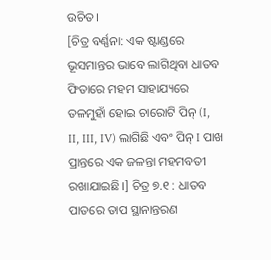ଉଚିତ।
[ଚିତ୍ର ବର୍ଣ୍ଣନା: ଏକ ଷ୍ଟାଣ୍ଡରେ ଭୂସମାନ୍ତର ଭାବେ ଲାଗିଥିବା ଧାତବ ଫିତାରେ ମହମ ସାହାଯ୍ୟରେ ତଳମୁହାଁ ହୋଇ ଚାରୋଟି ପିନ୍ (I, II, III, IV) ଲାଗିଛି ଏବଂ ପିନ୍ I ପାଖ ପ୍ରାନ୍ତରେ ଏକ ଜଳନ୍ତା ମହମବତୀ ରଖାଯାଇଛି।] ଚିତ୍ର ୭.୧ : ଧାତବ ପାତରେ ତାପ ସ୍ଥାନାନ୍ତରଣ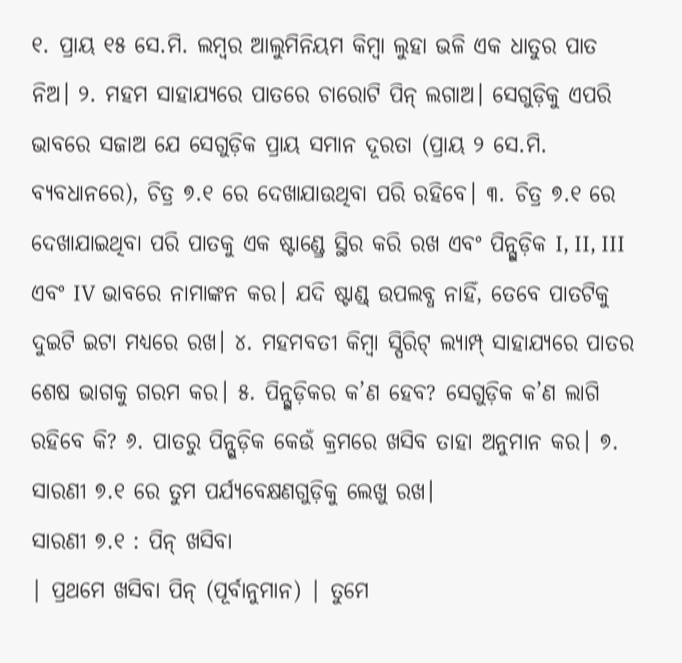୧. ପ୍ରାୟ ୧୫ ସେ.ମି. ଲମ୍ବର ଆଲୁମିନିୟମ କିମ୍ବା ଲୁହା ଭଳି ଏକ ଧାତୁର ପାତ ନିଅ। ୨. ମହମ ସାହାଯ୍ୟରେ ପାତରେ ଚାରୋଟି ପିନ୍ ଲଗାଅ। ସେଗୁଡ଼ିକୁ ଏପରି ଭାବରେ ସଜାଅ ଯେ ସେଗୁଡ଼ିକ ପ୍ରାୟ ସମାନ ଦୂରତା (ପ୍ରାୟ ୨ ସେ.ମି. ବ୍ୟବଧାନରେ), ଚିତ୍ର ୭.୧ ରେ ଦେଖାଯାଉଥିବା ପରି ରହିବେ। ୩. ଚିତ୍ର ୭.୧ ରେ ଦେଖାଯାଇଥିବା ପରି ପାତକୁ ଏକ ଷ୍ଟାଣ୍ଡ୍ରେ ସ୍ଥିର କରି ରଖ ଏବଂ ପିନ୍ଗୁଡ଼ିକ I, II, III ଏବଂ IV ଭାବରେ ନାମାଙ୍କନ କର। ଯଦି ଷ୍ଟାଣ୍ଡ୍ ଉପଲବ୍ଧ ନାହିଁ, ତେବେ ପାତଟିକୁ ଦୁଇଟି ଇଟା ମଧ୍ୟରେ ରଖ। ୪. ମହମବତୀ କିମ୍ବା ସ୍ପିରିଟ୍ ଲ୍ୟାମ୍ପ୍ ସାହାଯ୍ୟରେ ପାତର ଶେଷ ଭାଗକୁ ଗରମ କର। ୫. ପିନ୍ଗୁଡ଼ିକର କ’ଣ ହେବ? ସେଗୁଡ଼ିକ କ’ଣ ଲାଗି ରହିବେ କି? ୬. ପାତରୁ ପିନ୍ଗୁଡ଼ିକ କେଉଁ କ୍ରମରେ ଖସିବ ତାହା ଅନୁମାନ କର। ୭. ସାରଣୀ ୭.୧ ରେ ତୁମ ପର୍ଯ୍ୟବେକ୍ଷଣଗୁଡ଼ିକୁ ଲେଖୁ ରଖ।
ସାରଣୀ ୭.୧ : ପିନ୍ ଖସିବା
| ପ୍ରଥମେ ଖସିବା ପିନ୍ (ପୂର୍ବାନୁମାନ) | ତୁମେ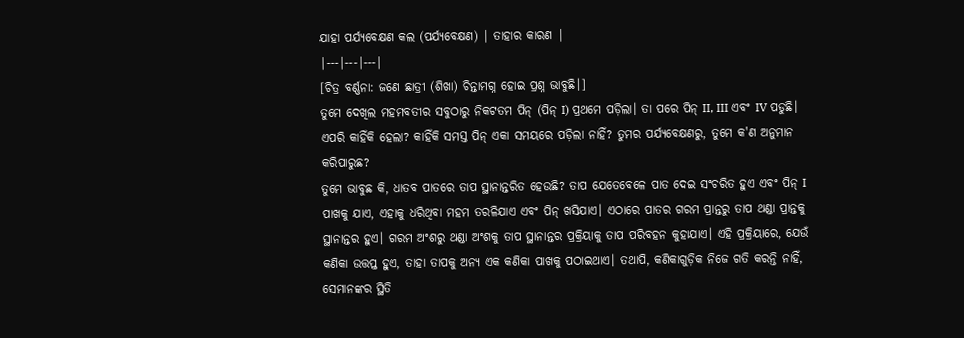ଯାହା ପର୍ଯ୍ୟବେକ୍ଷଣ କଲ (ପର୍ଯ୍ୟବେକ୍ଷଣ) | ତାହାର କାରଣ |
|---|---|---|
[ଚିତ୍ର ବର୍ଣ୍ଣନା: ଜଣେ ଛାତ୍ରୀ (ଶିଖା) ଚିନ୍ତାମଗ୍ନ ହୋଇ ପ୍ରଶ୍ନ ଭାବୁଛି।]
ତୁମେ ଦେଖିଲ ମହମବତୀର ସବୁଠାରୁ ନିକଟତମ ପିନ୍ (ପିନ୍ I) ପ୍ରଥମେ ପଡ଼ିଲା। ତା ପରେ ପିନ୍ II, III ଏବଂ IV ପଡୁଛି। ଏପରି କାହିଁକି ହେଲା? କାହିଁକି ସମସ୍ତ ପିନ୍ ଏକା ସମୟରେ ପଡ଼ିଲା ନାହିଁ? ତୁମର ପର୍ଯ୍ୟବେକ୍ଷଣରୁ, ତୁମେ କ'ଣ ଅନୁମାନ କରିପାରୁଛ?
ତୁମେ ଭାବୁଛ କି, ଧାତବ ପାତରେ ତାପ ସ୍ଥାନାନ୍ତରିତ ହେଉଛି? ତାପ ଯେତେବେଳେ ପାତ ଦେଇ ସଂଚରିତ ହୁଏ ଏବଂ ପିନ୍ I ପାଖକୁ ଯାଏ, ଏହାକୁ ଧରିଥିବା ମହମ ତରଳିଯାଏ ଏବଂ ପିନ୍ ଖସିଯାଏ। ଏଠାରେ ପାତର ଗରମ ପ୍ରାନ୍ତରୁ ତାପ ଥଣ୍ଡା ପ୍ରାନ୍ତକୁ ସ୍ଥାନାନ୍ତର ହୁଏ। ଗରମ ଅଂଶରୁ ଥଣ୍ଡା ଅଂଶକୁ ତାପ ସ୍ଥାନାନ୍ତର ପ୍ରକ୍ରିୟାକୁ ତାପ ପରିବହନ କୁହାଯାଏ। ଏହି ପ୍ରକ୍ରିୟାରେ, ଯେଉଁ କଣିକା ଉତ୍ତପ୍ତ ହୁଏ, ତାହା ତାପକୁ ଅନ୍ୟ ଏକ କଣିକା ପାଖକୁ ପଠାଇଥାଏ। ତଥାପି, କଣିକାଗୁଡ଼ିକ ନିଜେ ଗତି କରନ୍ତି ନାହିଁ, ସେମାନଙ୍କର ସ୍ଥିତି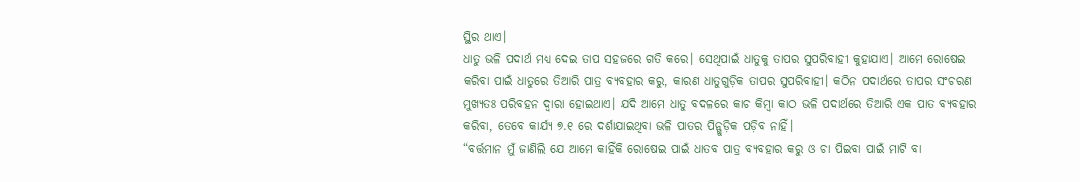ସ୍ଥିର ଥାଏ।
ଧାତୁ ଭଳି ପଦାର୍ଥ ମଧ୍ଯ ଦେଇ ତାପ ସହଜରେ ଗତି କରେ। ସେଥିପାଇଁ ଧାତୁକୁ ତାପର ସୁପରିବାହୀ କୁହାଯାଏ। ଆମେ ରୋଷେଇ କରିବା ପାଇଁ ଧାତୁରେ ତିଆରି ପାତ୍ର ବ୍ୟବହାର କରୁ, କାରଣ ଧାତୁଗୁଡ଼ିକ ତାପର ସୁପରିବାହୀ। କଠିନ ପଦାର୍ଥରେ ତାପର ସଂଚରଣ ମୁଖ୍ୟତଃ ପରିବହନ ଦ୍ଵାରା ହୋଇଥାଏ। ଯଦି ଆମେ ଧାତୁ ବଦଳରେ କାଚ କିମ୍ବା କାଠ ଭଳି ପଦାର୍ଥରେ ତିଆରି ଏକ ପାତ ବ୍ୟବହାର କରିବା, ତେବେ କାର୍ଯ୍ୟ ୭.୧ ରେ ଦର୍ଶାଯାଇଥିବା ଭଳି ପାତର ପିନ୍ଗୁଡ଼ିକ ପଡ଼ିବ ନାହିଁ।
“ବର୍ତ୍ତମାନ ମୁଁ ଜାଣିଲି ଯେ ଆମେ କାହିଁକି ରୋଷେଇ ପାଇଁ ଧାତବ ପାତ୍ର ବ୍ୟବହାର କରୁ ଓ ଚା ପିଇବା ପାଇଁ ମାଟି ବା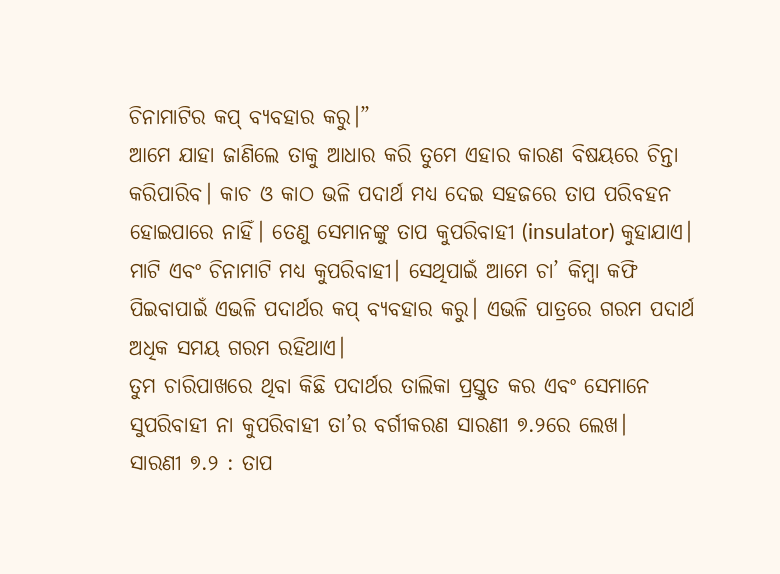ଚିନାମାଟିର କପ୍ ବ୍ୟବହାର କରୁ।”
ଆମେ ଯାହା ଜାଣିଲେ ତାକୁ ଆଧାର କରି ତୁମେ ଏହାର କାରଣ ବିଷୟରେ ଚିନ୍ତା କରିପାରିବ। କାଚ ଓ କାଠ ଭଳି ପଦାର୍ଥ ମଧ୍ଯ ଦେଇ ସହଜରେ ତାପ ପରିବହନ ହୋଇପାରେ ନାହିଁ। ତେଣୁ ସେମାନଙ୍କୁ ତାପ କୁପରିବାହୀ (insulator) କୁହାଯାଏ। ମାଟି ଏବଂ ଚିନାମାଟି ମଧ୍ଯ କୁପରିବାହୀ। ସେଥିପାଇଁ ଆମେ ଚା’ କିମ୍ବା କଫି ପିଇବାପାଇଁ ଏଭଳି ପଦାର୍ଥର କପ୍ ବ୍ୟବହାର କରୁ। ଏଭଳି ପାତ୍ରରେ ଗରମ ପଦାର୍ଥ ଅଧିକ ସମୟ ଗରମ ରହିଥାଏ।
ତୁମ ଚାରିପାଖରେ ଥିବା କିଛି ପଦାର୍ଥର ତାଲିକା ପ୍ରସ୍ତୁତ କର ଏବଂ ସେମାନେ ସୁପରିବାହୀ ନା କୁପରିବାହୀ ତା’ର ବର୍ଗୀକରଣ ସାରଣୀ ୭.୨ରେ ଲେଖ।
ସାରଣୀ ୭.୨ : ତାପ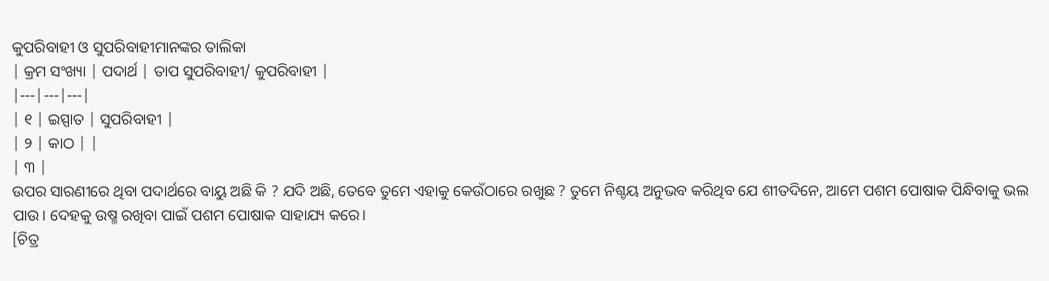କୁପରିବାହୀ ଓ ସୁପରିବାହୀମାନଙ୍କର ତାଲିକା
| କ୍ରମ ସଂଖ୍ୟା | ପଦାର୍ଥ | ତାପ ସୁପରିବାହୀ/ କୁପରିବାହୀ |
|---|---|---|
| ୧ | ଇସ୍ପାତ | ସୁପରିବାହୀ |
| ୨ | କାଠ | |
| ୩ |
ଉପର ସାରଣୀରେ ଥିବା ପଦାର୍ଥରେ ବାୟୁ ଅଛି କି ? ଯଦି ଅଛି, ତେବେ ତୁମେ ଏହାକୁ କେଉଁଠାରେ ରଖୁଛ ? ତୁମେ ନିଶ୍ଚୟ ଅନୁଭବ କରିଥିବ ଯେ ଶୀତଦିନେ, ଆମେ ପଶମ ପୋଷାକ ପିନ୍ଧିବାକୁ ଭଲ ପାଉ। ଦେହକୁ ଉଷ୍ମ ରଖିବା ପାଇଁ ପଶମ ପୋଷାକ ସାହାଯ୍ୟ କରେ।
[ଚିତ୍ର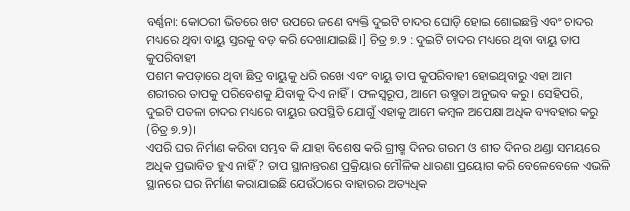ବର୍ଣ୍ଣନା: କୋଠରୀ ଭିତରେ ଖଟ ଉପରେ ଜଣେ ବ୍ୟକ୍ତି ଦୁଇଟି ଚାଦର ଘୋଡ଼ି ହୋଇ ଶୋଇଛନ୍ତି ଏବଂ ଚାଦର ମଧ୍ୟରେ ଥିବା ବାୟୁ ସ୍ତରକୁ ବଡ଼ କରି ଦେଖାଯାଇଛି।] ଚିତ୍ର ୭.୨ : ଦୁଇଟି ଚାଦର ମଧ୍ୟରେ ଥିବା ବାୟୁ ତାପ କୁପରିବାହୀ
ପଶମ କପଡ଼ାରେ ଥିବା ଛିଦ୍ର ବାୟୁକୁ ଧରି ରଖେ ଏବଂ ବାୟୁ ତାପ କୁପରିବାହୀ ହୋଇଥିବାରୁ ଏହା ଆମ ଶରୀରର ତାପକୁ ପରିବେଶକୁ ଯିବାକୁ ଦିଏ ନାହିଁ। ଫଳସ୍ୱରୂପ, ଆମେ ଉଷ୍ମତା ଅନୁଭବ କରୁ। ସେହିପରି, ଦୁଇଟି ପତଳା ଚାଦର ମଧ୍ୟରେ ବାୟୁର ଉପସ୍ଥିତି ଯୋଗୁଁ ଏହାକୁ ଆମେ କମ୍ବଳ ଅପେକ୍ଷା ଅଧିକ ବ୍ୟବହାର କରୁ (ଚିତ୍ର ୭.୨)।
ଏପରି ଘର ନିର୍ମାଣ କରିବା ସମ୍ଭବ କି ଯାହା ବିଶେଷ କରି ଗ୍ରୀଷ୍ମ ଦିନର ଗରମ ଓ ଶୀତ ଦିନର ଥଣ୍ଡା ସମୟରେ ଅଧିକ ପ୍ରଭାବିତ ହୁଏ ନାହିଁ ? ତାପ ସ୍ଥାନାନ୍ତରଣ ପ୍ରକ୍ରିୟାର ମୌଳିକ ଧାରଣା ପ୍ରୟୋଗ କରି ବେଳେବେଳେ ଏଭଳି ସ୍ଥାନରେ ଘର ନିର୍ମାଣ କରାଯାଇଛି ଯେଉଁଠାରେ ବାହାରର ଅତ୍ୟଧିକ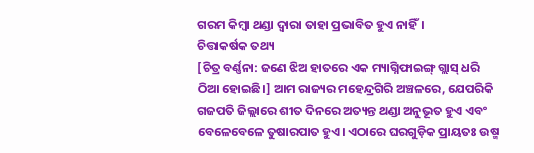ଗରମ କିମ୍ବା ଥଣ୍ଡା ଦ୍ୱାରା ତାହା ପ୍ରଭାବିତ ହୁଏ ନାହିଁ।
ଚିତ୍ତାକର୍ଷକ ତଥ୍ୟ
[ଚିତ୍ର ବର୍ଣ୍ଣନା: ଜଣେ ଝିଅ ହାତରେ ଏକ ମ୍ୟାଗ୍ନିଫାଇଙ୍ଗ୍ ଗ୍ଲାସ୍ ଧରି ଠିଆ ହୋଇଛି।] ଆମ ରାଜ୍ୟର ମହେନ୍ଦ୍ରଗିରି ଅଞ୍ଚଳରେ, ଯେପରିକି ଗଜପତି ଜିଲ୍ଲାରେ ଶୀତ ଦିନରେ ଅତ୍ୟନ୍ତ ଥଣ୍ଡା ଅନୁଭୂତ ହୁଏ ଏବଂ ବେଳେବେଳେ ତୁଷାରପାତ ହୁଏ। ଏଠାରେ ଘରଗୁଡ଼ିକ ପ୍ରାୟତଃ ଉଷ୍ମ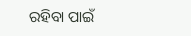ରହିବା ପାଇଁ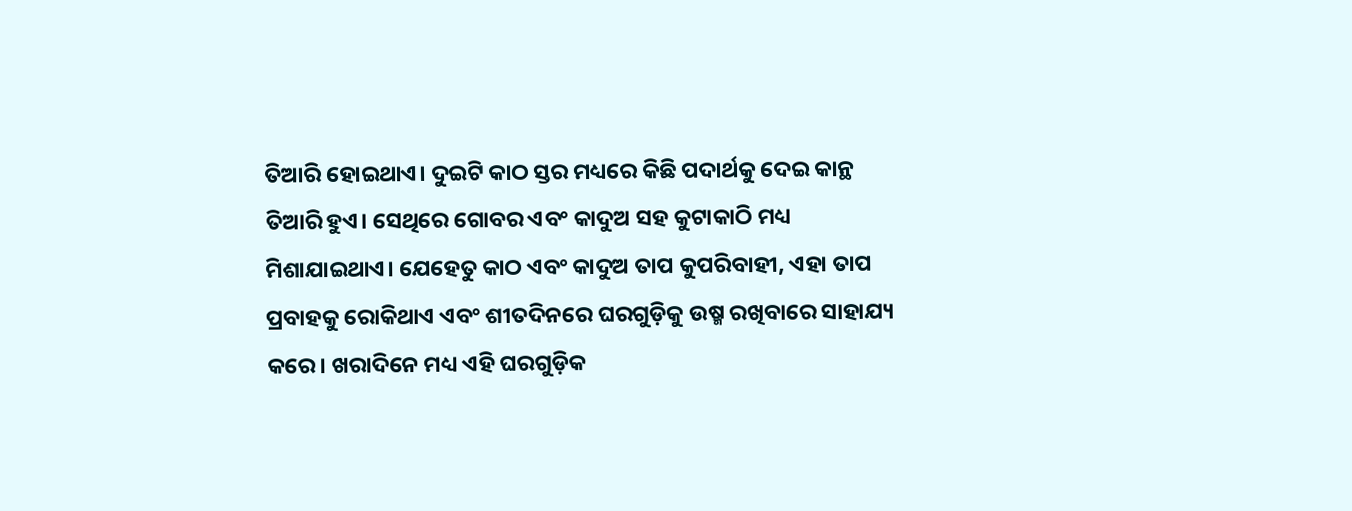ତିଆରି ହୋଇଥାଏ। ଦୁଇଟି କାଠ ସ୍ତର ମଧ୍ୟରେ କିଛି ପଦାର୍ଥକୁ ଦେଇ କାନ୍ଥ ତିଆରି ହୁଏ। ସେଥିରେ ଗୋବର ଏବଂ କାଦୁଅ ସହ କୁଟାକାଠି ମଧ୍ୟ ମିଶାଯାଇଥାଏ। ଯେହେତୁ କାଠ ଏବଂ କାଦୁଅ ତାପ କୁପରିବାହୀ, ଏହା ତାପ ପ୍ରବାହକୁ ରୋକିଥାଏ ଏବଂ ଶୀତଦିନରେ ଘରଗୁଡ଼ିକୁ ଉଷ୍ମ ରଖିବାରେ ସାହାଯ୍ୟ କରେ। ଖରାଦିନେ ମଧ୍ୟ ଏହି ଘରଗୁଡ଼ିକ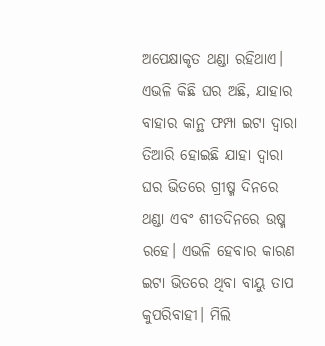ଅପେକ୍ଷାକୃତ ଥଣ୍ଡା ରହିଥାଏ।
ଏଭଳି କିଛି ଘର ଅଛି, ଯାହାର ବାହାର କାନ୍ଥ ଫମ୍ପା ଇଟା ଦ୍ଵାରା ତିଆରି ହୋଇଛି ଯାହା ଦ୍ଵାରା ଘର ଭିତରେ ଗ୍ରୀଷ୍ମ ଦିନରେ ଥଣ୍ଡା ଏବଂ ଶୀତଦିନରେ ଉଷ୍ମ ରହେ। ଏଭଳି ହେବାର କାରଣ ଇଟା ଭିତରେ ଥିବା ବାୟୁ ତାପ କୁପରିବାହୀ। ମିଲି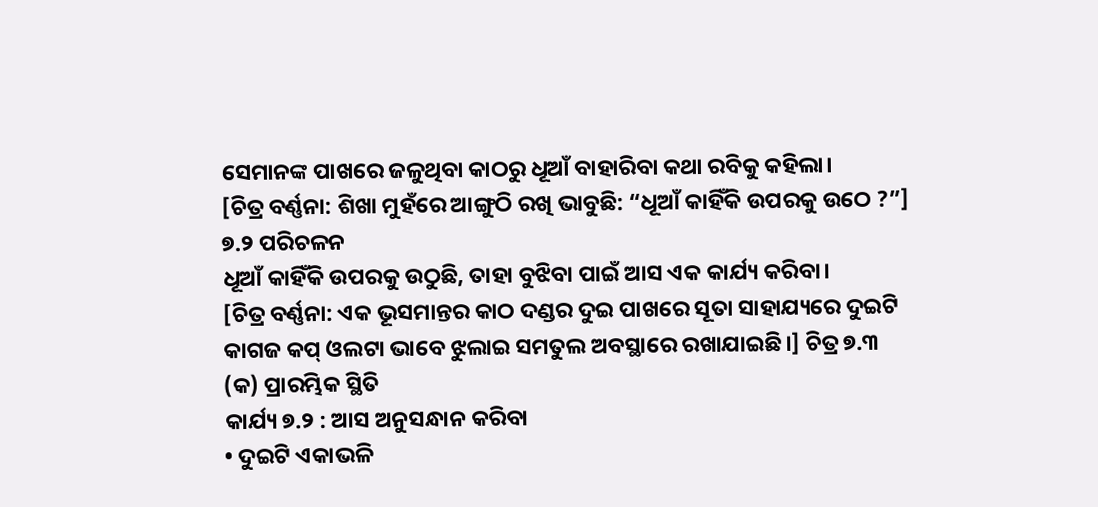ସେମାନଙ୍କ ପାଖରେ ଜଳୁଥିବା କାଠରୁ ଧୂଆଁ ବାହାରିବା କଥା ରବିକୁ କହିଲା।
[ଚିତ୍ର ବର୍ଣ୍ଣନା: ଶିଖା ମୁହଁରେ ଆଙ୍ଗୁଠି ରଖି ଭାବୁଛି: “ଧୂଆଁ କାହିଁକି ଉପରକୁ ଉଠେ ?”]
୭.୨ ପରିଚଳନ
ଧୂଆଁ କାହିଁକି ଉପରକୁ ଉଠୁଛି, ତାହା ବୁଝିବା ପାଇଁ ଆସ ଏକ କାର୍ଯ୍ୟ କରିବା।
[ଚିତ୍ର ବର୍ଣ୍ଣନା: ଏକ ଭୂସମାନ୍ତର କାଠ ଦଣ୍ଡର ଦୁଇ ପାଖରେ ସୂତା ସାହାଯ୍ୟରେ ଦୁଇଟି କାଗଜ କପ୍ ଓଲଟା ଭାବେ ଝୁଲାଇ ସମତୁଲ ଅବସ୍ଥାରେ ରଖାଯାଇଛି।] ଚିତ୍ର ୭.୩ (କ) ପ୍ରାରମ୍ଭିକ ସ୍ଥିତି
କାର୍ଯ୍ୟ ୭.୨ : ଆସ ଅନୁସନ୍ଧାନ କରିବା
• ଦୁଇଟି ଏକାଭଳି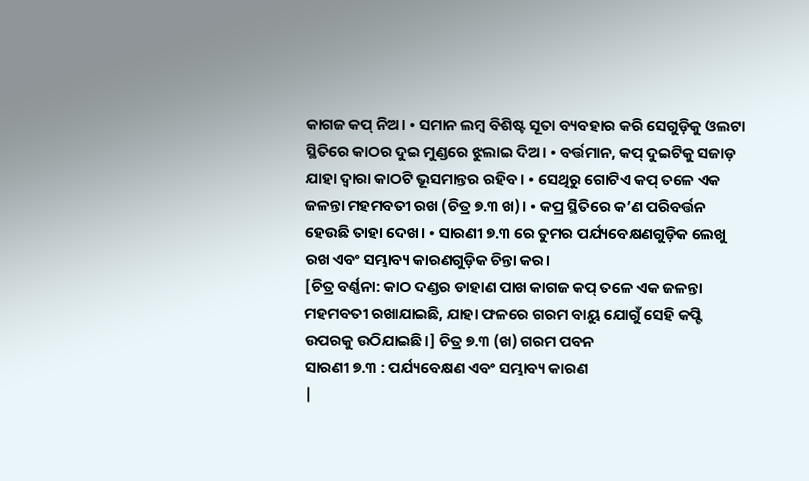କାଗଜ କପ୍ ନିଅ। • ସମାନ ଲମ୍ବ ବିଶିଷ୍ଟ ସୂତା ବ୍ୟବହାର କରି ସେଗୁଡ଼ିକୁ ଓଲଟା ସ୍ଥିତିରେ କାଠର ଦୁଇ ମୁଣ୍ଡରେ ଝୁଲାଇ ଦିଅ। • ବର୍ତ୍ତମାନ, କପ୍ ଦୁଇଟିକୁ ସଜାଡ଼ ଯାହା ଦ୍ଵାରା କାଠଟି ଭୂସମାନ୍ତର ରହିବ। • ସେଥିରୁ ଗୋଟିଏ କପ୍ ତଳେ ଏକ ଜଳନ୍ତା ମହମବତୀ ରଖ (ଚିତ୍ର ୭.୩ ଖ)। • କପ୍ର ସ୍ଥିତିରେ କ’ଣ ପରିବର୍ତ୍ତନ ହେଉଛି ତାହା ଦେଖ। • ସାରଣୀ ୭.୩ ରେ ତୁମର ପର୍ଯ୍ୟବେକ୍ଷଣଗୁଡ଼ିକ ଲେଖୁ ରଖ ଏବଂ ସମ୍ଭାବ୍ୟ କାରଣଗୁଡ଼ିକ ଚିନ୍ତା କର।
[ଚିତ୍ର ବର୍ଣ୍ଣନା: କାଠ ଦଣ୍ଡର ଡାହାଣ ପାଖ କାଗଜ କପ୍ ତଳେ ଏକ ଜଳନ୍ତା ମହମବତୀ ରଖାଯାଇଛି, ଯାହା ଫଳରେ ଗରମ ବାୟୁ ଯୋଗୁଁ ସେହି କପ୍ଟି ଉପରକୁ ଉଠିଯାଇଛି।] ଚିତ୍ର ୭.୩ (ଖ) ଗରମ ପବନ
ସାରଣୀ ୭.୩ : ପର୍ଯ୍ୟବେକ୍ଷଣ ଏବଂ ସମ୍ଭାବ୍ୟ କାରଣ
|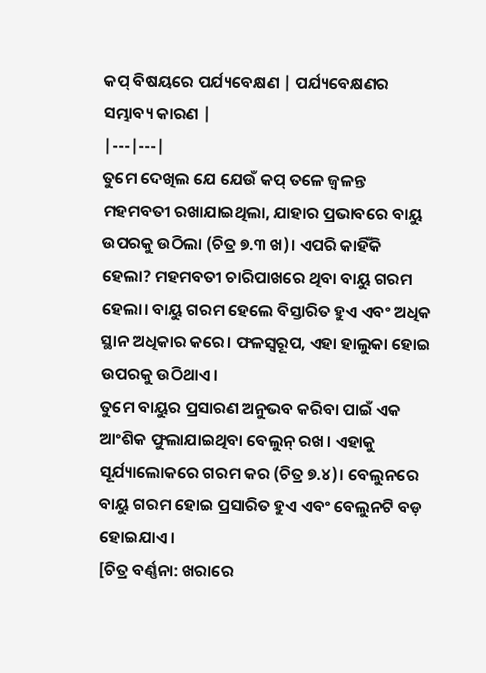କପ୍ ବିଷୟରେ ପର୍ଯ୍ୟବେକ୍ଷଣ | ପର୍ଯ୍ୟବେକ୍ଷଣର ସମ୍ଭାବ୍ୟ କାରଣ |
|---|---|
ତୁମେ ଦେଖିଲ ଯେ ଯେଉଁ କପ୍ ତଳେ ଜ୍ଵଳନ୍ତ ମହମବତୀ ରଖାଯାଇଥିଲା, ଯାହାର ପ୍ରଭାବରେ ବାୟୁ ଉପରକୁ ଉଠିଲା (ଚିତ୍ର ୭.୩ ଖ)। ଏପରି କାହିଁକି ହେଲା? ମହମବତୀ ଚାରିପାଖରେ ଥିବା ବାୟୁ ଗରମ ହେଲା। ବାୟୁ ଗରମ ହେଲେ ବିସ୍ତାରିତ ହୁଏ ଏବଂ ଅଧିକ ସ୍ଥାନ ଅଧିକାର କରେ। ଫଳସ୍ଵରୂପ, ଏହା ହାଲୁକା ହୋଇ ଉପରକୁ ଉଠିଥାଏ।
ତୁମେ ବାୟୁର ପ୍ରସାରଣ ଅନୁଭବ କରିବା ପାଇଁ ଏକ ଆଂଶିକ ଫୁଲାଯାଇଥିବା ବେଲୁନ୍ ରଖ। ଏହାକୁ ସୂର୍ଯ୍ୟାଲୋକରେ ଗରମ କର (ଚିତ୍ର ୭.୪)। ବେଲୁନରେ ବାୟୁ ଗରମ ହୋଇ ପ୍ରସାରିତ ହୁଏ ଏବଂ ବେଲୁନଟି ବଡ଼ ହୋଇଯାଏ।
[ଚିତ୍ର ବର୍ଣ୍ଣନା: ଖରାରେ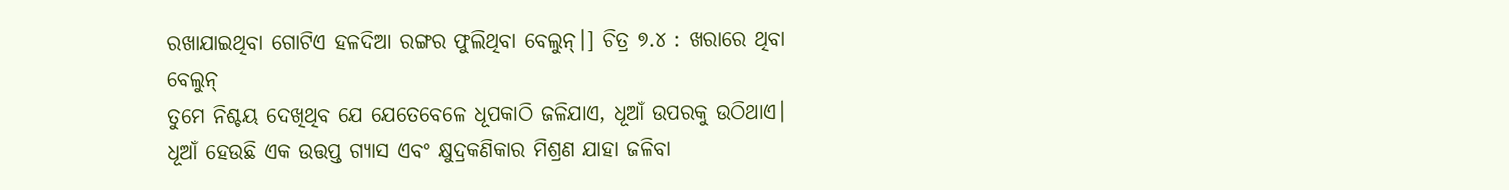ରଖାଯାଇଥିବା ଗୋଟିଏ ହଳଦିଆ ରଙ୍ଗର ଫୁଲିଥିବା ବେଲୁନ୍।] ଚିତ୍ର ୭.୪ : ଖରାରେ ଥିବା ବେଲୁନ୍
ତୁମେ ନିଶ୍ଚୟ ଦେଖିଥିବ ଯେ ଯେତେବେଳେ ଧୂପକାଠି ଜଳିଯାଏ, ଧୂଆଁ ଉପରକୁ ଉଠିଥାଏ। ଧୂଆଁ ହେଉଛି ଏକ ଉତ୍ତପ୍ତ ଗ୍ୟାସ ଏବଂ କ୍ଷୁଦ୍ରକଣିକାର ମିଶ୍ରଣ ଯାହା ଜଳିବା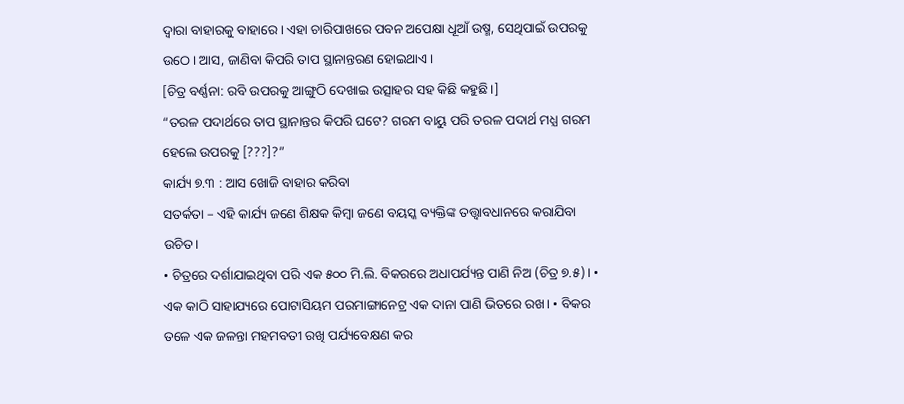ଦ୍ଵାରା ବାହାରକୁ ବାହାରେ। ଏହା ଚାରିପାଖରେ ପବନ ଅପେକ୍ଷା ଧୂଆଁ ଉଷ୍ମ, ସେଥିପାଇଁ ଉପରକୁ ଉଠେ। ଆସ, ଜାଣିବା କିପରି ତାପ ସ୍ଥାନାନ୍ତରଣ ହୋଇଥାଏ।
[ଚିତ୍ର ବର୍ଣ୍ଣନା: ରବି ଉପରକୁ ଆଙ୍ଗୁଠି ଦେଖାଇ ଉତ୍ସାହର ସହ କିଛି କହୁଛି।]
“ତରଳ ପଦାର୍ଥରେ ତାପ ସ୍ଥାନାନ୍ତର କିପରି ଘଟେ? ଗରମ ବାୟୁ ପରି ତରଳ ପଦାର୍ଥ ମଧ୍ଯ ଗରମ ହେଲେ ଉପରକୁ [???]?”
କାର୍ଯ୍ୟ ୭.୩ : ଆସ ଖୋଜି ବାହାର କରିବା
ସତର୍କତା – ଏହି କାର୍ଯ୍ୟ ଜଣେ ଶିକ୍ଷକ କିମ୍ବା ଜଣେ ବୟସ୍କ ବ୍ୟକ୍ତିଙ୍କ ତତ୍ତ୍ଵାବଧାନରେ କରାଯିବା ଉଚିତ।
• ଚିତ୍ରରେ ଦର୍ଶାଯାଇଥିବା ପରି ଏକ ୫୦୦ ମି.ଲି. ବିକରରେ ଅଧାପର୍ଯ୍ୟନ୍ତ ପାଣି ନିଅ (ଚିତ୍ର ୭.୫)। • ଏକ କାଠି ସାହାଯ୍ୟରେ ପୋଟାସିୟମ ପରମାଙ୍ଗାନେଟ୍ର ଏକ ଦାନା ପାଣି ଭିତରେ ରଖ। • ବିକର ତଳେ ଏକ ଜଳନ୍ତା ମହମବତୀ ରଖି ପର୍ଯ୍ୟବେକ୍ଷଣ କର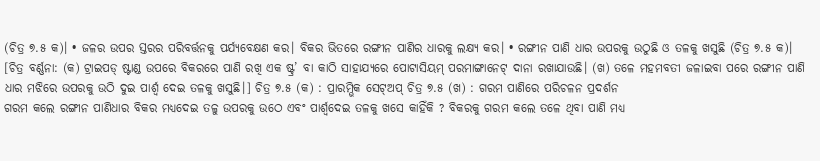(ଚିତ୍ର ୭.୫ କ)। • ଜଳର ଉପର ସ୍ତରର ପରିବର୍ତ୍ତନକୁ ପର୍ଯ୍ୟବେକ୍ଷଣ କର। ବିକର ଭିତରେ ରଙ୍ଗୀନ ପାଣିର ଧାରକୁ ଲକ୍ଷ୍ୟ କର। • ରଙ୍ଗୀନ ପାଣି ଧାର ଉପରକୁ ଉଠୁଛି ଓ ତଳକୁ ଖସୁଛି (ଚିତ୍ର ୭.୫ କ)।
[ଚିତ୍ର ବର୍ଣ୍ଣନା: (କ) ଟ୍ରାଇପଡ୍ ଷ୍ଟାଣ୍ଡ ଉପରେ ବିକରରେ ପାଣି ରଖି ଏକ ଷ୍ଟ୍ର’ ବା କାଠି ସାହାଯ୍ୟରେ ପୋଟାସିୟମ୍ ପରମାଙ୍ଗାନେଟ୍ ଦାନା ରଖାଯାଉଛି। (ଖ) ତଳେ ମହମବତୀ ଜଳାଇବା ପରେ ରଙ୍ଗୀନ ପାଣି ଧାର ମଝିରେ ଉପରକୁ ଉଠି ଦୁଇ ପାର୍ଶ୍ଵ ଦେଇ ତଳକୁ ଖସୁଛି।] ଚିତ୍ର ୭.୫ (କ) : ପ୍ରାରମ୍ଭିକ ସେଟ୍ଅପ୍ ଚିତ୍ର ୭.୫ (ଖ) : ଗରମ ପାଣିରେ ପରିଚଳନ ପ୍ରଦର୍ଶନ
ଗରମ କଲେ ରଙ୍ଗୀନ ପାଣିଧାର ବିକର ମଧ୍ୟଦେଇ ତଳୁ ଉପରକୁ ଉଠେ ଏବଂ ପାର୍ଶ୍ଵଦେଇ ତଳକୁ ଖସେ କାହିଁକି ? ବିକରକୁ ଗରମ କଲେ ତଳେ ଥିବା ପାଣି ମଧ୍ଯ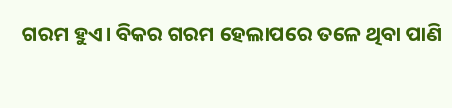ଗରମ ହୁଏ। ବିକର ଗରମ ହେଲାପରେ ତଳେ ଥିବା ପାଣି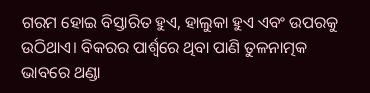ଗରମ ହୋଇ ବିସ୍ତାରିତ ହୁଏ, ହାଲୁକା ହୁଏ ଏବଂ ଉପରକୁ ଉଠିଥାଏ। ବିକରର ପାର୍ଶ୍ଵରେ ଥିବା ପାଣି ତୁଳନାତ୍ମକ ଭାବରେ ଥଣ୍ଡା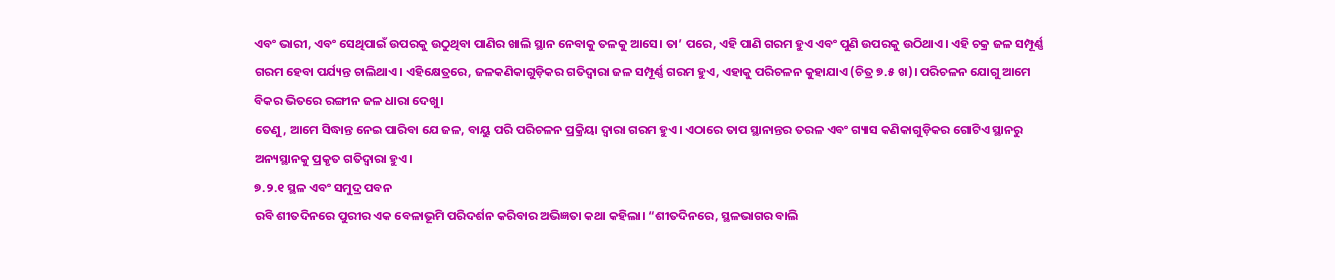ଏବଂ ଭାରୀ, ଏବଂ ସେଥିପାଇଁ ଉପରକୁ ଉଠୁଥିବା ପାଣିର ଖାଲି ସ୍ଥାନ ନେବାକୁ ତଳକୁ ଆସେ। ତା’ ପରେ, ଏହି ପାଣି ଗରମ ହୁଏ ଏବଂ ପୁଣି ଉପରକୁ ଉଠିଥାଏ। ଏହି ଚକ୍ର ଜଳ ସମ୍ପୂର୍ଣ୍ଣ ଗରମ ହେବା ପର୍ଯ୍ୟନ୍ତ ଚାଲିଥାଏ। ଏହିକ୍ଷେତ୍ରରେ, ଜଳକଣିକାଗୁଡ଼ିକର ଗତିଦ୍ୱାରା ଜଳ ସମ୍ପୂର୍ଣ୍ଣ ଗରମ ହୁଏ, ଏହାକୁ ପରିଚଳନ କୁହାଯାଏ (ଚିତ୍ର ୭.୫ ଖ)। ପରିଚଳନ ଯୋଗୁ ଆମେ ବିକର ଭିତରେ ରଙ୍ଗୀନ ଜଳ ଧାରା ଦେଖୁ।
ତେଣୁ, ଆମେ ସିଦ୍ଧାନ୍ତ ନେଇ ପାରିବା ଯେ ଜଳ, ବାୟୁ ପରି ପରିଚଳନ ପ୍ରକ୍ରିୟା ଦ୍ଵାରା ଗରମ ହୁଏ। ଏଠାରେ ତାପ ସ୍ଥାନାନ୍ତର ତରଳ ଏବଂ ଗ୍ୟାସ କଣିକାଗୁଡ଼ିକର ଗୋଟିଏ ସ୍ଥାନରୁ ଅନ୍ୟସ୍ଥାନକୁ ପ୍ରକୃତ ଗତିଦ୍ୱାରା ହୁଏ।
୭.୨.୧ ସ୍ଥଳ ଏବଂ ସମୁଦ୍ର ପବନ
ରବି ଶୀତଦିନରେ ପୁରୀର ଏକ ବେଳାଭୂମି ପରିଦର୍ଶନ କରିବାର ଅଭିଜ୍ଞତା କଥା କହିଲା। “ଶୀତଦିନରେ, ସ୍ଥଳଭାଗର ବାଲି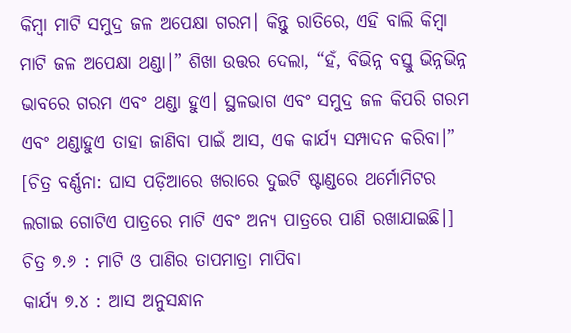କିମ୍ବା ମାଟି ସମୁଦ୍ର ଜଳ ଅପେକ୍ଷା ଗରମ। କିନ୍ତୁ ରାତିରେ, ଏହି ବାଲି କିମ୍ବା ମାଟି ଜଳ ଅପେକ୍ଷା ଥଣ୍ଡା।” ଶିଖା ଉତ୍ତର ଦେଲା, “ହଁ, ବିଭିନ୍ନ ବସ୍ତୁ ଭିନ୍ନଭିନ୍ନ ଭାବରେ ଗରମ ଏବଂ ଥଣ୍ଡା ହୁଏ। ସ୍ଥଳଭାଗ ଏବଂ ସମୁଦ୍ର ଜଳ କିପରି ଗରମ ଏବଂ ଥଣ୍ଡାହୁଏ ତାହା ଜାଣିବା ପାଇଁ ଆସ, ଏକ କାର୍ଯ୍ୟ ସମ୍ପାଦନ କରିବା।”
[ଚିତ୍ର ବର୍ଣ୍ଣନା: ଘାସ ପଡ଼ିଆରେ ଖରାରେ ଦୁଇଟି ଷ୍ଟାଣ୍ଡରେ ଥର୍ମୋମିଟର ଲଗାଇ ଗୋଟିଏ ପାତ୍ରରେ ମାଟି ଏବଂ ଅନ୍ୟ ପାତ୍ରରେ ପାଣି ରଖାଯାଇଛି।] ଚିତ୍ର ୭.୬ : ମାଟି ଓ ପାଣିର ତାପମାତ୍ରା ମାପିବା
କାର୍ଯ୍ୟ ୭.୪ : ଆସ ଅନୁସନ୍ଧାନ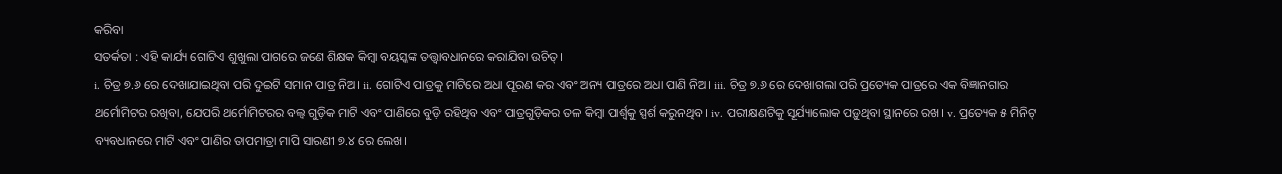କରିବା
ସତର୍କତା : ଏହି କାର୍ଯ୍ୟ ଗୋଟିଏ ଶୁଖୁଲା ପାଗରେ ଜଣେ ଶିକ୍ଷକ କିମ୍ବା ବୟସ୍କଙ୍କ ତତ୍ତ୍ଵାବଧାନରେ କରାଯିବା ଉଚିତ୍।
i. ଚିତ୍ର ୭.୬ ରେ ଦେଖାଯାଇଥିବା ପରି ଦୁଇଟି ସମାନ ପାତ୍ର ନିଅ। ii. ଗୋଟିଏ ପାତ୍ରକୁ ମାଟିରେ ଅଧା ପୂରଣ କର ଏବଂ ଅନ୍ୟ ପାତ୍ରରେ ଅଧା ପାଣି ନିଅ। iii. ଚିତ୍ର ୭.୬ ରେ ଦେଖାଗଲା ପରି ପ୍ରତ୍ୟେକ ପାତ୍ରରେ ଏକ ବିଜ୍ଞାନଗାର ଥର୍ମୋମିଟର ରଖିବା, ଯେପରି ଥର୍ମୋମିଟରର ବଲ୍ବ ଗୁଡ଼ିକ ମାଟି ଏବଂ ପାଣିରେ ବୁଡ଼ି ରହିଥିବ ଏବଂ ପାତ୍ରଗୁଡ଼ିକର ତଳ କିମ୍ବା ପାର୍ଶ୍ଵକୁ ସ୍ପର୍ଶ କରୁନଥିବ। iv. ପରୀକ୍ଷଣଟିକୁ ସୂର୍ଯ୍ୟାଲୋକ ପଡ଼ୁଥିବା ସ୍ଥାନରେ ରଖ। v. ପ୍ରତ୍ୟେକ ୫ ମିନିଟ୍ ବ୍ୟବଧାନରେ ମାଟି ଏବଂ ପାଣିର ତାପମାତ୍ରା ମାପି ସାରଣୀ ୭.୪ ରେ ଲେଖ।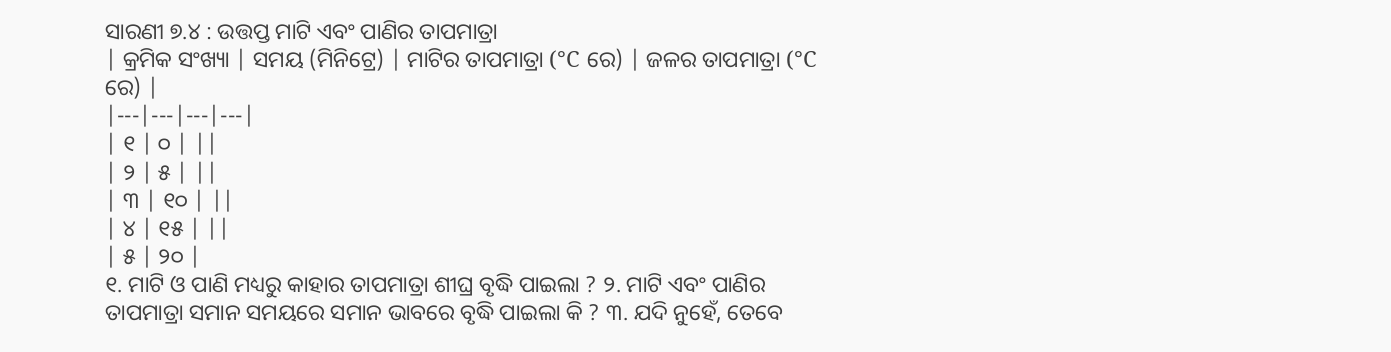ସାରଣୀ ୭.୪ : ଉତ୍ତପ୍ତ ମାଟି ଏବଂ ପାଣିର ତାପମାତ୍ରା
| କ୍ରମିକ ସଂଖ୍ୟା | ସମୟ (ମିନିଟ୍ରେ) | ମାଟିର ତାପମାତ୍ରା (°C ରେ) | ଜଳର ତାପମାତ୍ରା (°C ରେ) |
|---|---|---|---|
| ୧ | ୦ | ||
| ୨ | ୫ | ||
| ୩ | ୧୦ | ||
| ୪ | ୧୫ | ||
| ୫ | ୨୦ |
୧. ମାଟି ଓ ପାଣି ମଧ୍ୟରୁ କାହାର ତାପମାତ୍ରା ଶୀଘ୍ର ବୃଦ୍ଧି ପାଇଲା ? ୨. ମାଟି ଏବଂ ପାଣିର ତାପମାତ୍ରା ସମାନ ସମୟରେ ସମାନ ଭାବରେ ବୃଦ୍ଧି ପାଇଲା କି ? ୩. ଯଦି ନୁହେଁ, ତେବେ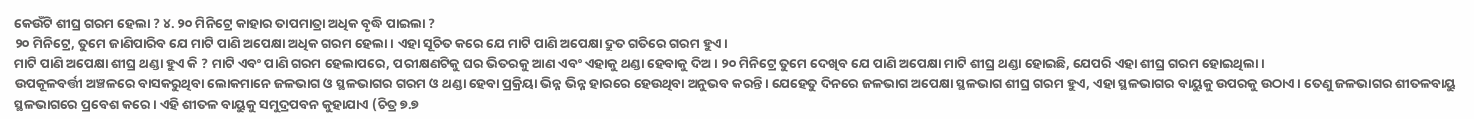କେଉଁଟି ଶୀଘ୍ର ଗରମ ହେଲା ? ୪. ୨୦ ମିନିଟ୍ରେ କାହାର ତାପମାତ୍ରା ଅଧିକ ବୃଦ୍ଧି ପାଇଲା ?
୨୦ ମିନିଟ୍ରେ, ତୁମେ ଜାଣିପାରିବ ଯେ ମାଟି ପାଣି ଅପେକ୍ଷା ଅଧିକ ଗରମ ହେଲା। ଏହା ସୂଚିତ କରେ ଯେ ମାଟି ପାଣି ଅପେକ୍ଷା ଦ୍ରୁତ ଗତିରେ ଗରମ ହୁଏ।
ମାଟି ପାଣି ଅପେକ୍ଷା ଶୀଘ୍ର ଥଣ୍ଡା ହୁଏ କି ? ମାଟି ଏବଂ ପାଣି ଗରମ ହେଲାପରେ, ପରୀକ୍ଷଣଟିକୁ ଘର ଭିତରକୁ ଆଣ ଏବଂ ଏହାକୁ ଥଣ୍ଡା ହେବାକୁ ଦିଅ। ୨୦ ମିନିଟ୍ରେ ତୁମେ ଦେଖିବ ଯେ ପାଣି ଅପେକ୍ଷା ମାଟି ଶୀଘ୍ର ଥଣ୍ଡା ହୋଇଛି, ଯେପରି ଏହା ଶୀଘ୍ର ଗରମ ହୋଇଥିଲା।
ଉପକୂଳବର୍ତ୍ତୀ ଅଞ୍ଚଳରେ ବାସକରୁଥିବା ଲୋକମାନେ ଜଳଭାଗ ଓ ସ୍ଥଳଭାଗର ଗରମ ଓ ଥଣ୍ଡା ହେବା ପ୍ରକ୍ରିୟା ଭିନ୍ନ ଭିନ୍ନ ହାରରେ ହେଉଥିବା ଅନୁଭବ କରନ୍ତି। ଯେହେତୁ ଦିନରେ ଜଳଭାଗ ଅପେକ୍ଷା ସ୍ଥଳଭାଗ ଶୀଘ୍ର ଗରମ ହୁଏ, ଏହା ସ୍ଥଳଭାଗର ବାୟୁକୁ ଉପରକୁ ଉଠାଏ। ତେଣୁ ଜଳଭାଗର ଶୀତଳବାୟୁ ସ୍ଥଳଭାଗରେ ପ୍ରବେଶ କରେ। ଏହି ଶୀତଳ ବାୟୁକୁ ସମୁଦ୍ରପବନ କୁହାଯାଏ (ଚିତ୍ର ୭.୭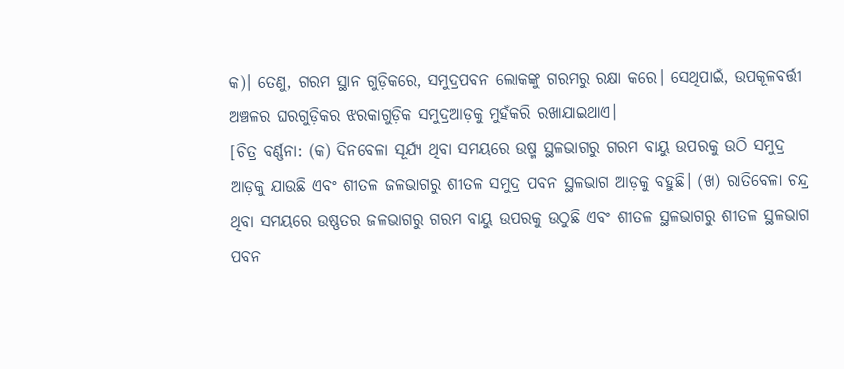କ)। ତେଣୁ, ଗରମ ସ୍ଥାନ ଗୁଡ଼ିକରେ, ସମୁଦ୍ରପବନ ଲୋକଙ୍କୁ ଗରମରୁ ରକ୍ଷା କରେ। ସେଥିପାଇଁ, ଉପକୂଳବର୍ତ୍ତୀ ଅଞ୍ଚଳର ଘରଗୁଡ଼ିକର ଝରକାଗୁଡ଼ିକ ସମୁଦ୍ରଆଡ଼କୁ ମୁହଁକରି ରଖାଯାଇଥାଏ।
[ଚିତ୍ର ବର୍ଣ୍ଣନା: (କ) ଦିନବେଳା ସୂର୍ଯ୍ୟ ଥିବା ସମୟରେ ଉଷ୍ମ ସ୍ଥଳଭାଗରୁ ଗରମ ବାୟୁ ଉପରକୁ ଉଠି ସମୁଦ୍ର ଆଡ଼କୁ ଯାଉଛି ଏବଂ ଶୀତଳ ଜଳଭାଗରୁ ଶୀତଳ ସମୁଦ୍ର ପବନ ସ୍ଥଳଭାଗ ଆଡ଼କୁ ବହୁଛି। (ଖ) ରାତିବେଳା ଚନ୍ଦ୍ର ଥିବା ସମୟରେ ଉଷ୍ଣତର ଜଳଭାଗରୁ ଗରମ ବାୟୁ ଉପରକୁ ଉଠୁଛି ଏବଂ ଶୀତଳ ସ୍ଥଳଭାଗରୁ ଶୀତଳ ସ୍ଥଳଭାଗ ପବନ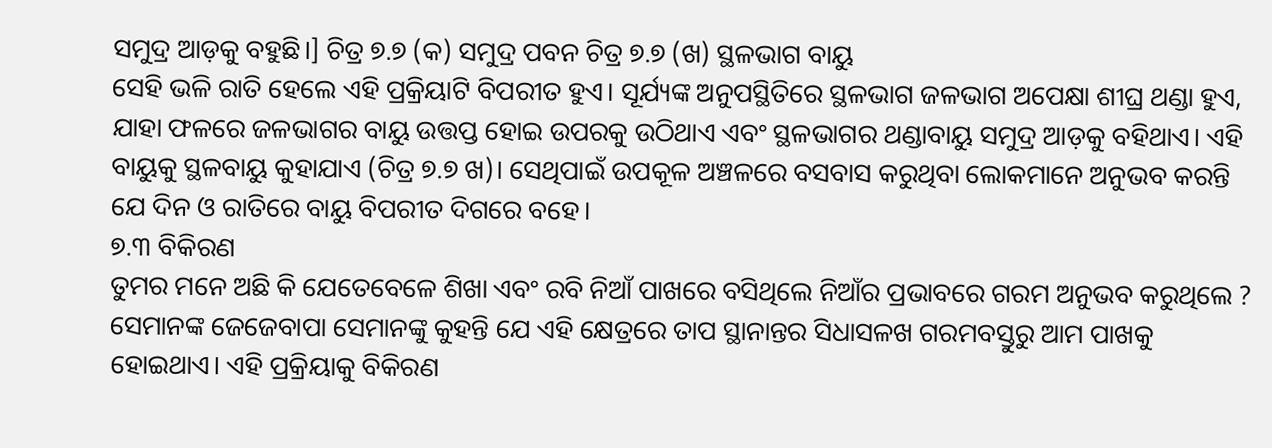ସମୁଦ୍ର ଆଡ଼କୁ ବହୁଛି।] ଚିତ୍ର ୭.୭ (କ) ସମୁଦ୍ର ପବନ ଚିତ୍ର ୭.୭ (ଖ) ସ୍ଥଳଭାଗ ବାୟୁ
ସେହି ଭଳି ରାତି ହେଲେ ଏହି ପ୍ରକ୍ରିୟାଟି ବିପରୀତ ହୁଏ। ସୂର୍ଯ୍ୟଙ୍କ ଅନୁପସ୍ଥିତିରେ ସ୍ଥଳଭାଗ ଜଳଭାଗ ଅପେକ୍ଷା ଶୀଘ୍ର ଥଣ୍ଡା ହୁଏ, ଯାହା ଫଳରେ ଜଳଭାଗର ବାୟୁ ଉତ୍ତପ୍ତ ହୋଇ ଉପରକୁ ଉଠିଥାଏ ଏବଂ ସ୍ଥଳଭାଗର ଥଣ୍ଡାବାୟୁ ସମୁଦ୍ର ଆଡ଼କୁ ବହିଥାଏ। ଏହି ବାୟୁକୁ ସ୍ଥଳବାୟୁ କୁହାଯାଏ (ଚିତ୍ର ୭.୭ ଖ)। ସେଥିପାଇଁ ଉପକୂଳ ଅଞ୍ଚଳରେ ବସବାସ କରୁଥିବା ଲୋକମାନେ ଅନୁଭବ କରନ୍ତି ଯେ ଦିନ ଓ ରାତିରେ ବାୟୁ ବିପରୀତ ଦିଗରେ ବହେ।
୭.୩ ବିକିରଣ
ତୁମର ମନେ ଅଛି କି ଯେତେବେଳେ ଶିଖା ଏବଂ ରବି ନିଆଁ ପାଖରେ ବସିଥିଲେ ନିଆଁର ପ୍ରଭାବରେ ଗରମ ଅନୁଭବ କରୁଥିଲେ ? ସେମାନଙ୍କ ଜେଜେବାପା ସେମାନଙ୍କୁ କୁହନ୍ତି ଯେ ଏହି କ୍ଷେତ୍ରରେ ତାପ ସ୍ଥାନାନ୍ତର ସିଧାସଳଖ ଗରମବସ୍ତୁରୁ ଆମ ପାଖକୁ ହୋଇଥାଏ। ଏହି ପ୍ରକ୍ରିୟାକୁ ବିକିରଣ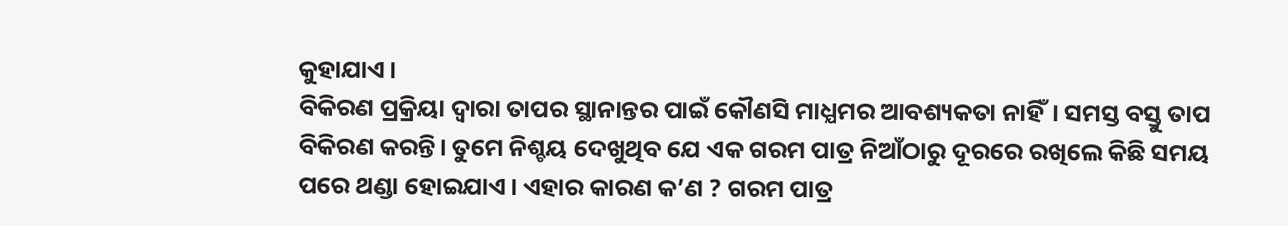କୁହାଯାଏ।
ବିକିରଣ ପ୍ରକ୍ରିୟା ଦ୍ବାରା ତାପର ସ୍ଥାନାନ୍ତର ପାଇଁ କୌଣସି ମାଧ୍ଯମର ଆବଶ୍ୟକତା ନାହିଁ। ସମସ୍ତ ବସ୍ତୁ ତାପ ବିକିରଣ କରନ୍ତି। ତୁମେ ନିଶ୍ଚୟ ଦେଖୁଥିବ ଯେ ଏକ ଗରମ ପାତ୍ର ନିଆଁଠାରୁ ଦୂରରେ ରଖିଲେ କିଛି ସମୟ ପରେ ଥଣ୍ଡା ହୋଇଯାଏ। ଏହାର କାରଣ କ’ଣ ? ଗରମ ପାତ୍ର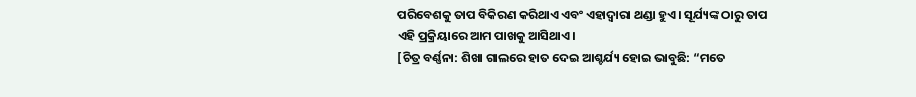ପରିବେଶକୁ ତାପ ବିକିରଣ କରିଥାଏ ଏବଂ ଏହାଦ୍ଵାରା ଥଣ୍ଡା ହୁଏ। ସୂର୍ଯ୍ୟଙ୍କ ଠାରୁ ତାପ ଏହି ପ୍ରକ୍ରିୟାରେ ଆମ ପାଖକୁ ଆସିଥାଏ।
[ଚିତ୍ର ବର୍ଣ୍ଣନା: ଶିଖା ଗାଲରେ ହାତ ଦେଇ ଆଶ୍ଚର୍ଯ୍ୟ ହୋଇ ଭାବୁଛି: “ମତେ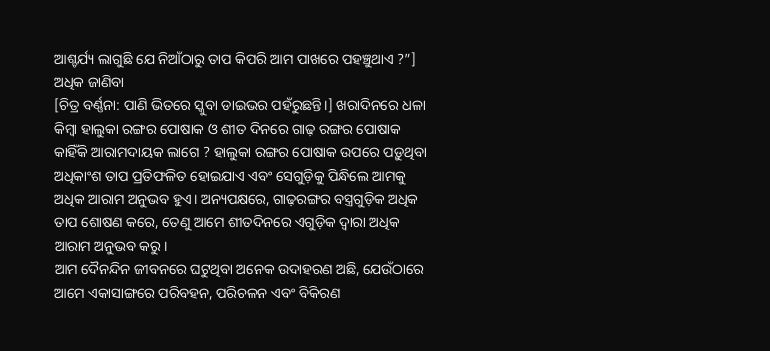ଆଶ୍ଚର୍ଯ୍ୟ ଲାଗୁଛି ଯେ ନିଆଁଠାରୁ ତାପ କିପରି ଆମ ପାଖରେ ପହଞ୍ଚୁଥାଏ ?”]
ଅଧିକ ଜାଣିବା
[ଚିତ୍ର ବର୍ଣ୍ଣନା: ପାଣି ଭିତରେ ସ୍କୁବା ଡାଇଭର ପହଁରୁଛନ୍ତି।] ଖରାଦିନରେ ଧଳା କିମ୍ବା ହାଲୁକା ରଙ୍ଗର ପୋଷାକ ଓ ଶୀତ ଦିନରେ ଗାଢ଼ ରଙ୍ଗର ପୋଷାକ କାହିଁକି ଆରାମଦାୟକ ଲାଗେ ? ହାଲୁକା ରଙ୍ଗର ପୋଷାକ ଉପରେ ପଡ଼ୁଥିବା ଅଧିକାଂଶ ତାପ ପ୍ରତିଫଳିତ ହୋଇଯାଏ ଏବଂ ସେଗୁଡ଼ିକୁ ପିନ୍ଧିଲେ ଆମକୁ ଅଧିକ ଆରାମ ଅନୁଭବ ହୁଏ। ଅନ୍ୟପକ୍ଷରେ, ଗାଢ଼ରଙ୍ଗର ବସ୍ତ୍ରଗୁଡ଼ିକ ଅଧିକ ତାପ ଶୋଷଣ କରେ, ତେଣୁ ଆମେ ଶୀତଦିନରେ ଏଗୁଡ଼ିକ ଦ୍ଵାରା ଅଧିକ ଆରାମ ଅନୁଭବ କରୁ।
ଆମ ଦୈନନ୍ଦିନ ଜୀବନରେ ଘଟୁଥିବା ଅନେକ ଉଦାହରଣ ଅଛି, ଯେଉଁଠାରେ ଆମେ ଏକାସାଙ୍ଗରେ ପରିବହନ, ପରିଚଳନ ଏବଂ ବିକିରଣ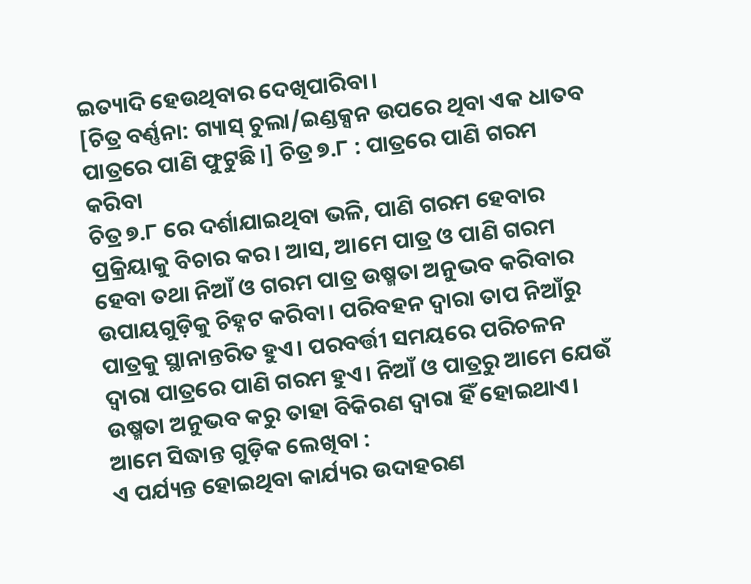ଇତ୍ୟାଦି ହେଉଥିବାର ଦେଖିପାରିବା।
[ଚିତ୍ର ବର୍ଣ୍ଣନା: ଗ୍ୟାସ୍ ଚୁଲା/ଇଣ୍ଡକ୍ସନ ଉପରେ ଥିବା ଏକ ଧାତବ ପାତ୍ରରେ ପାଣି ଫୁଟୁଛି।] ଚିତ୍ର ୭.୮ : ପାତ୍ରରେ ପାଣି ଗରମ କରିବା
ଚିତ୍ର ୭.୮ ରେ ଦର୍ଶାଯାଇଥିବା ଭଳି, ପାଣି ଗରମ ହେବାର ପ୍ରକ୍ରିୟାକୁ ବିଚାର କର। ଆସ, ଆମେ ପାତ୍ର ଓ ପାଣି ଗରମ ହେବା ତଥା ନିଆଁ ଓ ଗରମ ପାତ୍ର ଉଷ୍ମତା ଅନୁଭବ କରିବାର ଉପାୟଗୁଡ଼ିକୁ ଚିହ୍ନଟ କରିବା। ପରିବହନ ଦ୍ୱାରା ତାପ ନିଆଁରୁ ପାତ୍ରକୁ ସ୍ଥାନାନ୍ତରିତ ହୁଏ। ପରବର୍ତ୍ତୀ ସମୟରେ ପରିଚଳନ ଦ୍ଵାରା ପାତ୍ରରେ ପାଣି ଗରମ ହୁଏ। ନିଆଁ ଓ ପାତ୍ରରୁ ଆମେ ଯେଉଁ ଉଷ୍ମତା ଅନୁଭବ କରୁ ତାହା ବିକିରଣ ଦ୍ବାରା ହିଁ ହୋଇଥାଏ।
ଆମେ ସିଦ୍ଧାନ୍ତ ଗୁଡ଼ିକ ଲେଖିବା :
ଏ ପର୍ଯ୍ୟନ୍ତ ହୋଇଥିବା କାର୍ଯ୍ୟର ଉଦାହରଣ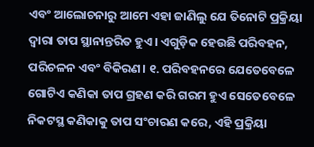ଏବଂ ଆଲୋଚନାରୁ ଆମେ ଏହା ଜାଣିଲୁ ଯେ ତିନୋଟି ପ୍ରକ୍ରିୟା ଦ୍ବାରା ତାପ ସ୍ଥାନାନ୍ତରିତ ହୁଏ। ଏଗୁଡ଼ିକ ହେଉଛି ପରିବହନ, ପରିଚଳନ ଏବଂ ବିକିରଣ। ୧. ପରିବହନରେ ଯେତେବେଳେ ଗୋଟିଏ କଣିକା ତାପ ଗ୍ରହଣ କରି ଗରମ ହୁଏ ସେତେବେଳେ ନିକଟସ୍ଥ କଣିକାକୁ ତାପ ସଂଚାରଣ କରେ, ଏହି ପ୍ରକ୍ରିୟା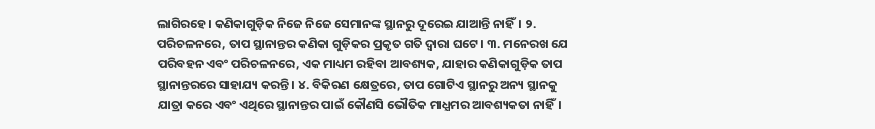ଲାଗିରହେ। କଣିକାଗୁଡ଼ିକ ନିଜେ ନିଜେ ସେମାନଙ୍କ ସ୍ଥାନରୁ ଦୂରେଇ ଯାଆନ୍ତି ନାହିଁ। ୨. ପରିଚଳନରେ, ତାପ ସ୍ଥାନାନ୍ତର କଣିକା ଗୁଡ଼ିକର ପ୍ରକୃତ ଗତି ଦ୍ବାରା ଘଟେ। ୩. ମନେରଖ ଯେ ପରିବହନ ଏବଂ ପରିଚଳନରେ, ଏକ ମାଧ୍ୟମ ରହିବା ଆବଶ୍ୟକ, ଯାହାର କଣିକାଗୁଡ଼ିକ ତାପ ସ୍ଥାନାନ୍ତରରେ ସାହାଯ୍ୟ କରନ୍ତି। ୪. ବିକିରଣ କ୍ଷେତ୍ରରେ, ତାପ ଗୋଟିଏ ସ୍ଥାନରୁ ଅନ୍ୟ ସ୍ଥାନକୁ ଯାତ୍ରା କରେ ଏବଂ ଏଥିରେ ସ୍ଥାନାନ୍ତର ପାଇଁ କୌଣସି ଭୌତିକ ମାଧ୍ଯମର ଆବଶ୍ୟକତା ନାହିଁ।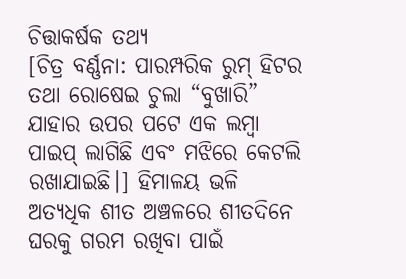ଚିତ୍ତାକର୍ଷକ ତଥ୍ୟ
[ଚିତ୍ର ବର୍ଣ୍ଣନା: ପାରମ୍ପରିକ ରୁମ୍ ହିଟର ତଥା ରୋଷେଇ ଚୁଲା “ବୁଖାରି” ଯାହାର ଉପର ପଟେ ଏକ ଲମ୍ବା ପାଇପ୍ ଲାଗିଛି ଏବଂ ମଝିରେ କେଟଲି ରଖାଯାଇଛି।] ହିମାଳୟ ଭଳି ଅତ୍ୟଧିକ ଶୀତ ଅଞ୍ଚଳରେ ଶୀତଦିନେ ଘରକୁ ଗରମ ରଖିବା ପାଇଁ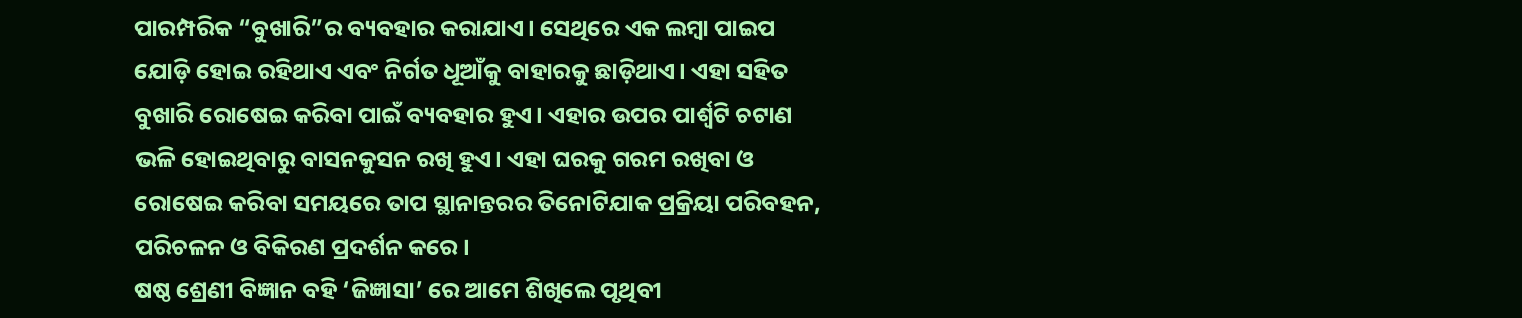ପାରମ୍ପରିକ “ବୁଖାରି”ର ବ୍ୟବହାର କରାଯାଏ। ସେଥିରେ ଏକ ଲମ୍ବା ପାଇପ ଯୋଡ଼ି ହୋଇ ରହିଥାଏ ଏବଂ ନିର୍ଗତ ଧୂଆଁକୁ ବାହାରକୁ ଛାଡ଼ିଥାଏ। ଏହା ସହିତ ବୁଖାରି ରୋଷେଇ କରିବା ପାଇଁ ବ୍ୟବହାର ହୁଏ। ଏହାର ଉପର ପାର୍ଶ୍ୱଟି ଚଟାଣ ଭଳି ହୋଇଥିବାରୁ ବାସନକୁସନ ରଖି ହୁଏ। ଏହା ଘରକୁ ଗରମ ରଖିବା ଓ ରୋଷେଇ କରିବା ସମୟରେ ତାପ ସ୍ଥାନାନ୍ତରର ତିନୋଟିଯାକ ପ୍ରକ୍ରିୟା ପରିବହନ, ପରିଚଳନ ଓ ବିକିରଣ ପ୍ରଦର୍ଶନ କରେ।
ଷଷ୍ଠ ଶ୍ରେଣୀ ବିଜ୍ଞାନ ବହି ‘ଜିଜ୍ଞାସା’ ରେ ଆମେ ଶିଖିଲେ ପୃଥିବୀ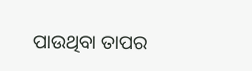ପାଉଥିବା ତାପର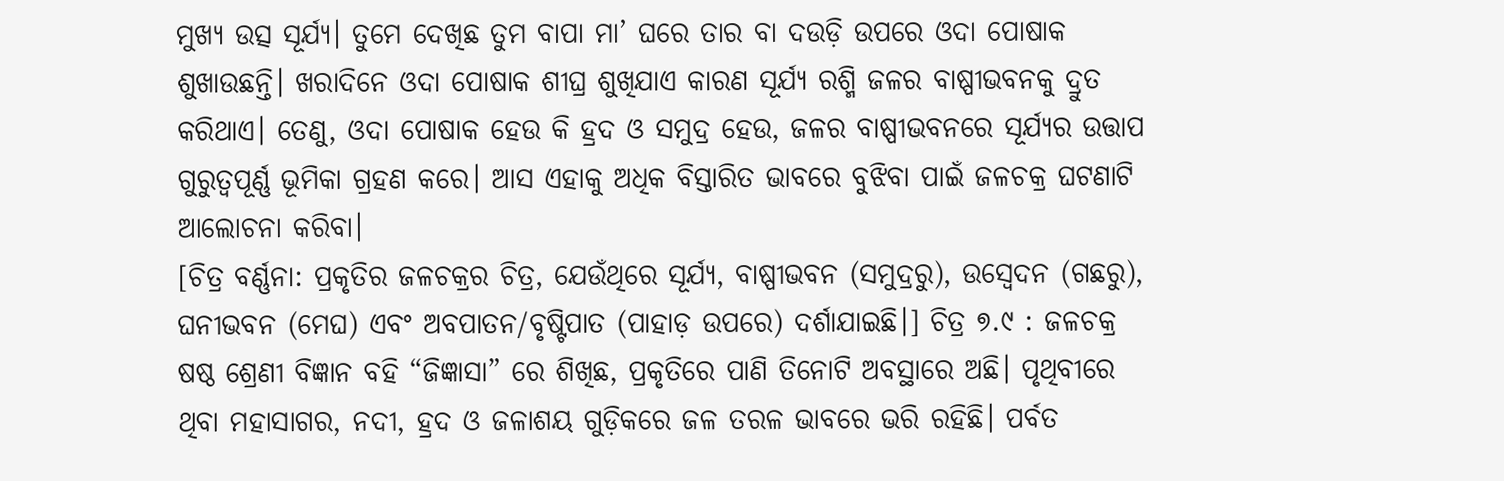ମୁଖ୍ୟ ଉତ୍ସ ସୂର୍ଯ୍ୟ। ତୁମେ ଦେଖିଛ ତୁମ ବାପା ମା’ ଘରେ ତାର ବା ଦଉଡ଼ି ଉପରେ ଓଦା ପୋଷାକ ଶୁଖାଉଛନ୍ତି। ଖରାଦିନେ ଓଦା ପୋଷାକ ଶୀଘ୍ର ଶୁଖିଯାଏ କାରଣ ସୂର୍ଯ୍ୟ ରଶ୍ମି ଜଳର ବାଷ୍ପୀଭବନକୁ ଦ୍ରୁତ କରିଥାଏ। ତେଣୁ, ଓଦା ପୋଷାକ ହେଉ କି ହ୍ରଦ ଓ ସମୁଦ୍ର ହେଉ, ଜଳର ବାଷ୍ପୀଭବନରେ ସୂର୍ଯ୍ୟର ଉତ୍ତାପ ଗୁରୁତ୍ବପୂର୍ଣ୍ଣ ଭୂମିକା ଗ୍ରହଣ କରେ। ଆସ ଏହାକୁ ଅଧିକ ବିସ୍ତାରିତ ଭାବରେ ବୁଝିବା ପାଇଁ ଜଳଚକ୍ର ଘଟଣାଟି ଆଲୋଚନା କରିବା।
[ଚିତ୍ର ବର୍ଣ୍ଣନା: ପ୍ରକୃତିର ଜଳଚକ୍ରର ଚିତ୍ର, ଯେଉଁଥିରେ ସୂର୍ଯ୍ୟ, ବାଷ୍ପୀଭବନ (ସମୁଦ୍ରରୁ), ଉସ୍ୱେଦନ (ଗଛରୁ), ଘନୀଭବନ (ମେଘ) ଏବଂ ଅବପାତନ/ବୃଷ୍ଟିପାତ (ପାହାଡ଼ ଉପରେ) ଦର୍ଶାଯାଇଛି।] ଚିତ୍ର ୭.୯ : ଜଳଚକ୍ର
ଷଷ୍ଠ ଶ୍ରେଣୀ ବିଜ୍ଞାନ ବହି “ଜିଜ୍ଞାସା” ରେ ଶିଖିଛ, ପ୍ରକୃତିରେ ପାଣି ତିନୋଟି ଅବସ୍ଥାରେ ଅଛି। ପୃଥିବୀରେ ଥିବା ମହାସାଗର, ନଦୀ, ହ୍ରଦ ଓ ଜଳାଶୟ ଗୁଡ଼ିକରେ ଜଳ ତରଳ ଭାବରେ ଭରି ରହିଛି। ପର୍ବତ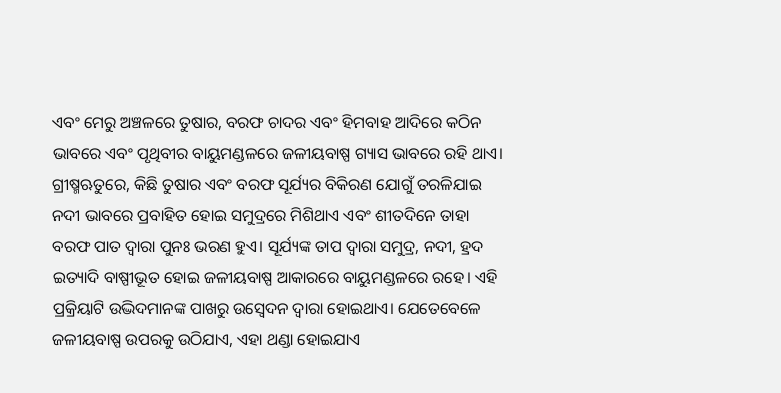ଏବଂ ମେରୁ ଅଞ୍ଚଳରେ ତୁଷାର, ବରଫ ଚାଦର ଏବଂ ହିମବାହ ଆଦିରେ କଠିନ ଭାବରେ ଏବଂ ପୃଥିବୀର ବାୟୁମଣ୍ଡଳରେ ଜଳୀୟବାଷ୍ପ ଗ୍ୟାସ ଭାବରେ ରହି ଥାଏ। ଗ୍ରୀଷ୍ମଋତୁରେ, କିଛି ତୁଷାର ଏବଂ ବରଫ ସୂର୍ଯ୍ୟର ବିକିରଣ ଯୋଗୁଁ ତରଳିଯାଇ ନଦୀ ଭାବରେ ପ୍ରବାହିତ ହୋଇ ସମୁଦ୍ରରେ ମିଶିଥାଏ ଏବଂ ଶୀତଦିନେ ତାହା ବରଫ ପାତ ଦ୍ୱାରା ପୁନଃ ଭରଣ ହୁଏ। ସୂର୍ଯ୍ୟଙ୍କ ତାପ ଦ୍ବାରା ସମୁଦ୍ର, ନଦୀ, ହ୍ରଦ ଇତ୍ୟାଦି ବାଷ୍ପୀଭୂତ ହୋଇ ଜଳୀୟବାଷ୍ପ ଆକାରରେ ବାୟୁମଣ୍ଡଳରେ ରହେ। ଏହି ପ୍ରକ୍ରିୟାଟି ଉଦ୍ଭିଦମାନଙ୍କ ପାଖରୁ ଉସ୍ୱେଦନ ଦ୍ୱାରା ହୋଇଥାଏ। ଯେତେବେଳେ ଜଳୀୟବାଷ୍ପ ଉପରକୁ ଉଠିଯାଏ, ଏହା ଥଣ୍ଡା ହୋଇଯାଏ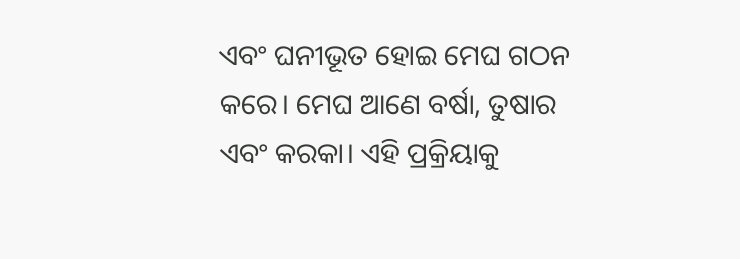ଏବଂ ଘନୀଭୂତ ହୋଇ ମେଘ ଗଠନ କରେ। ମେଘ ଆଣେ ବର୍ଷା, ତୁଷାର ଏବଂ କରକା। ଏହି ପ୍ରକ୍ରିୟାକୁ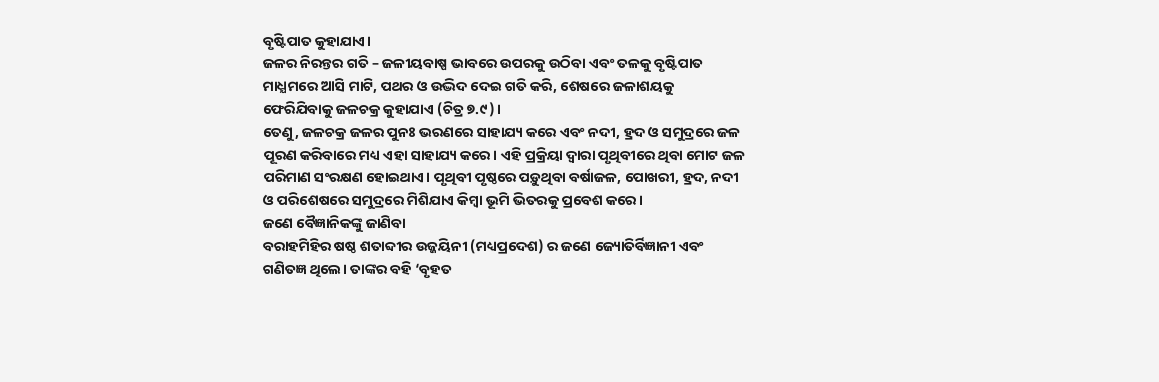ବୃଷ୍ଟିପାତ କୁହାଯାଏ।
ଜଳର ନିରନ୍ତର ଗତି – ଜଳୀୟବାଷ୍ପ ଭାବରେ ଉପରକୁ ଉଠିବା ଏବଂ ତଳକୁ ବୃଷ୍ଟିପାତ ମାଧ୍ଯମରେ ଆସି ମାଟି, ପଥର ଓ ଉଦ୍ଭିଦ ଦେଇ ଗତି କରି, ଶେଷରେ ଜଳାଶୟକୁ ଫେରିଯିବାକୁ ଜଳଚକ୍ର କୁହାଯାଏ (ଚିତ୍ର ୭.୯)।
ତେଣୁ, ଜଳଚକ୍ର ଜଳର ପୁନଃ ଭରଣରେ ସାହାଯ୍ୟ କରେ ଏବଂ ନଦୀ, ହ୍ରଦ ଓ ସମୁଦ୍ରରେ ଜଳ ପୂରଣ କରିବାରେ ମଧ୍ୟ ଏହା ସାହାଯ୍ୟ କରେ। ଏହି ପ୍ରକ୍ରିୟା ଦ୍ଵାରା ପୃଥିବୀରେ ଥିବା ମୋଟ ଜଳ ପରିମାଣ ସଂରକ୍ଷଣ ହୋଇଥାଏ। ପୃଥିବୀ ପୃଷ୍ଠରେ ପଡ଼ୁଥିବା ବର୍ଷାଜଳ, ପୋଖରୀ, ହ୍ରଦ, ନଦୀ ଓ ପରିଶେଷରେ ସମୁଦ୍ରରେ ମିଶିଯାଏ କିମ୍ବା ଭୂମି ଭିତରକୁ ପ୍ରବେଶ କରେ।
ଜଣେ ବୈଜ୍ଞାନିକଙ୍କୁ ଜାଣିବା
ବରାହମିହିର ଷଷ୍ଠ ଶତାବ୍ଦୀର ଉଜ୍ଜୟିନୀ (ମଧ୍ୟପ୍ରଦେଶ) ର ଜଣେ ଜ୍ୟୋତିର୍ବିଜ୍ଞାନୀ ଏବଂ ଗଣିତଜ୍ଞ ଥିଲେ। ତାଙ୍କର ବହି ‘ବୃହତ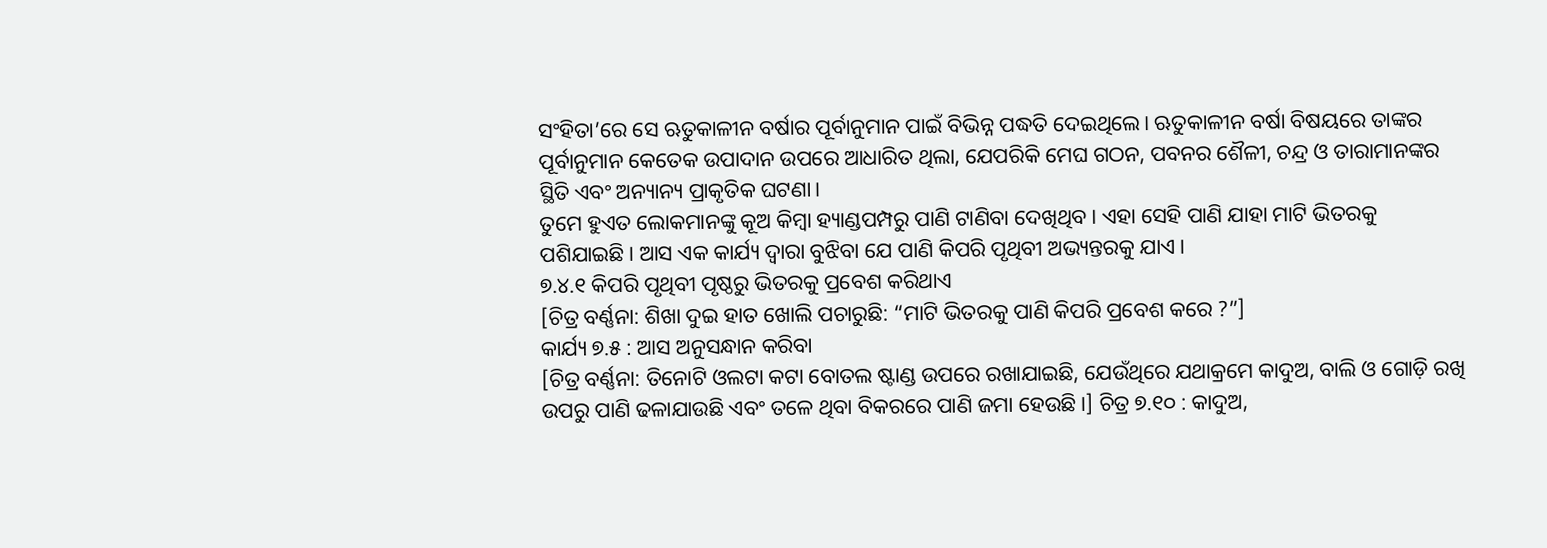ସଂହିତା’ରେ ସେ ଋତୁକାଳୀନ ବର୍ଷାର ପୂର୍ବାନୁମାନ ପାଇଁ ବିଭିନ୍ନ ପଦ୍ଧତି ଦେଇଥିଲେ। ଋତୁକାଳୀନ ବର୍ଷା ବିଷୟରେ ତାଙ୍କର ପୂର୍ବାନୁମାନ କେତେକ ଉପାଦାନ ଉପରେ ଆଧାରିତ ଥିଲା, ଯେପରିକି ମେଘ ଗଠନ, ପବନର ଶୈଳୀ, ଚନ୍ଦ୍ର ଓ ତାରାମାନଙ୍କର ସ୍ଥିତି ଏବଂ ଅନ୍ୟାନ୍ୟ ପ୍ରାକୃତିକ ଘଟଣା।
ତୁମେ ହୁଏତ ଲୋକମାନଙ୍କୁ କୂଅ କିମ୍ବା ହ୍ୟାଣ୍ଡପମ୍ପରୁ ପାଣି ଟାଣିବା ଦେଖିଥିବ। ଏହା ସେହି ପାଣି ଯାହା ମାଟି ଭିତରକୁ ପଶିଯାଇଛି। ଆସ ଏକ କାର୍ଯ୍ୟ ଦ୍ବାରା ବୁଝିବା ଯେ ପାଣି କିପରି ପୃଥିବୀ ଅଭ୍ୟନ୍ତରକୁ ଯାଏ।
୭.୪.୧ କିପରି ପୃଥିବୀ ପୃଷ୍ଠରୁ ଭିତରକୁ ପ୍ରବେଶ କରିଥାଏ
[ଚିତ୍ର ବର୍ଣ୍ଣନା: ଶିଖା ଦୁଇ ହାତ ଖୋଲି ପଚାରୁଛି: “ମାଟି ଭିତରକୁ ପାଣି କିପରି ପ୍ରବେଶ କରେ ?”]
କାର୍ଯ୍ୟ ୭.୫ : ଆସ ଅନୁସନ୍ଧାନ କରିବା
[ଚିତ୍ର ବର୍ଣ୍ଣନା: ତିନୋଟି ଓଲଟା କଟା ବୋତଲ ଷ୍ଟାଣ୍ଡ ଉପରେ ରଖାଯାଇଛି, ଯେଉଁଥିରେ ଯଥାକ୍ରମେ କାଦୁଅ, ବାଲି ଓ ଗୋଡ଼ି ରଖି ଉପରୁ ପାଣି ଢଳାଯାଉଛି ଏବଂ ତଳେ ଥିବା ବିକରରେ ପାଣି ଜମା ହେଉଛି।] ଚିତ୍ର ୭.୧୦ : କାଦୁଅ,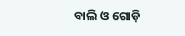ବାଲି ଓ ଗୋଡ଼ି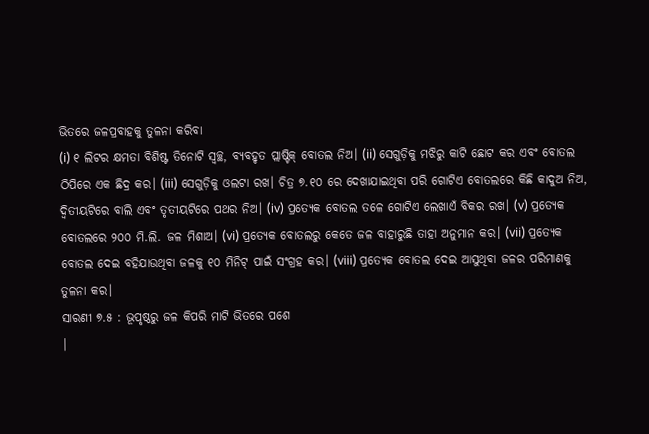ଭିତରେ ଜଳପ୍ରବାହକୁ ତୁଳନା କରିବା
(i) ୧ ଲିଟର କ୍ଷମତା ବିଶିଷ୍ଟ ତିନୋଟି ସ୍ୱଚ୍ଛ, ବ୍ୟବହୃତ ପ୍ଲାଷ୍ଟିକ୍ ବୋତଲ ନିଅ। (ii) ସେଗୁଡ଼ିକୁ ମଝିରୁ କାଟି ଛୋଟ କର ଏବଂ ବୋତଲ ଠିପିରେ ଏକ ଛିଦ୍ର କର। (iii) ସେଗୁଡ଼ିକୁ ଓଲଟା ରଖ। ଚିତ୍ର ୭.୧୦ ରେ ଦେଖାଯାଇଥିବା ପରି ଗୋଟିଏ ବୋତଲରେ କିଛି କାଦୁଅ ନିଅ, ଦ୍ବିତୀୟଟିରେ ବାଲି ଏବଂ ତୃତୀୟଟିରେ ପଥର ନିଅ। (iv) ପ୍ରତ୍ୟେକ ବୋତଲ ତଳେ ଗୋଟିଏ ଲେଖାଏଁ ବିକର ରଖ। (v) ପ୍ରତ୍ୟେକ ବୋତଲରେ ୨୦୦ ମି.ଲି. ଜଳ ମିଶାଅ। (vi) ପ୍ରତ୍ୟେକ ବୋତଲରୁ କେତେ ଜଳ ବାହାରୁଛି ତାହା ଅନୁମାନ କର। (vii) ପ୍ରତ୍ୟେକ ବୋତଲ ଦେଇ ବହିଯାଉଥିବା ଜଳକୁ ୧୦ ମିନିଟ୍ ପାଇଁ ସଂଗ୍ରହ କର। (viii) ପ୍ରତ୍ୟେକ ବୋତଲ ଦେଇ ଆସୁଥିବା ଜଳର ପରିମାଣକୁ ତୁଳନା କର।
ସାରଣୀ ୭.୫ : ଭୂପୃଷ୍ଠରୁ ଜଳ କିପରି ମାଟି ଭିତରେ ପଶେ
|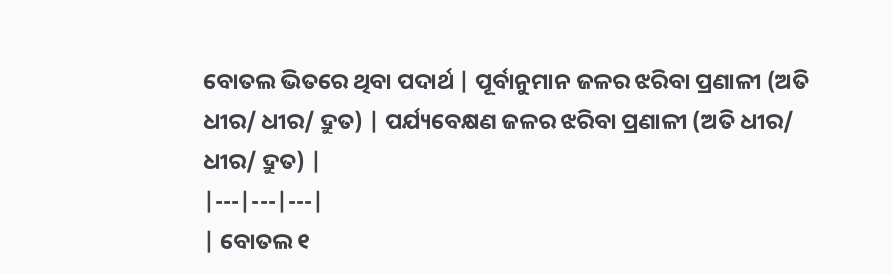ବୋତଲ ଭିତରେ ଥିବା ପଦାର୍ଥ | ପୂର୍ବାନୁମାନ ଜଳର ଝରିବା ପ୍ରଣାଳୀ (ଅତି ଧୀର/ ଧୀର/ ଦ୍ରୁତ) | ପର୍ଯ୍ୟବେକ୍ଷଣ ଜଳର ଝରିବା ପ୍ରଣାଳୀ (ଅତି ଧୀର/ ଧୀର/ ଦ୍ରୁତ) |
|---|---|---|
| ବୋତଲ ୧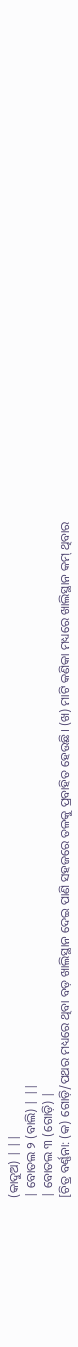(କାଦୁଅ) | ||
| ବୋତଲ ୨ (ବାଲି) | ||
| ବୋତଲ ୩ (ଗୋଡ଼ି) |
[ଚିତ୍ର ବର୍ଣ୍ଣନା: (କ) ଗୋଡ଼ି/ପଥର ମଧ୍ୟରେ ଥିବା ବଡ଼ ଖାଲିସ୍ଥାନ ଦେଇ ପାଣି ସହଜରେ ତଳକୁ ପ୍ରବାହିତ ହେଉଛି। (ଖ) ମାଟି କଣିକା ମଧ୍ୟରେ ଖାଲିସ୍ଥାନ କମ୍ ଥିବାର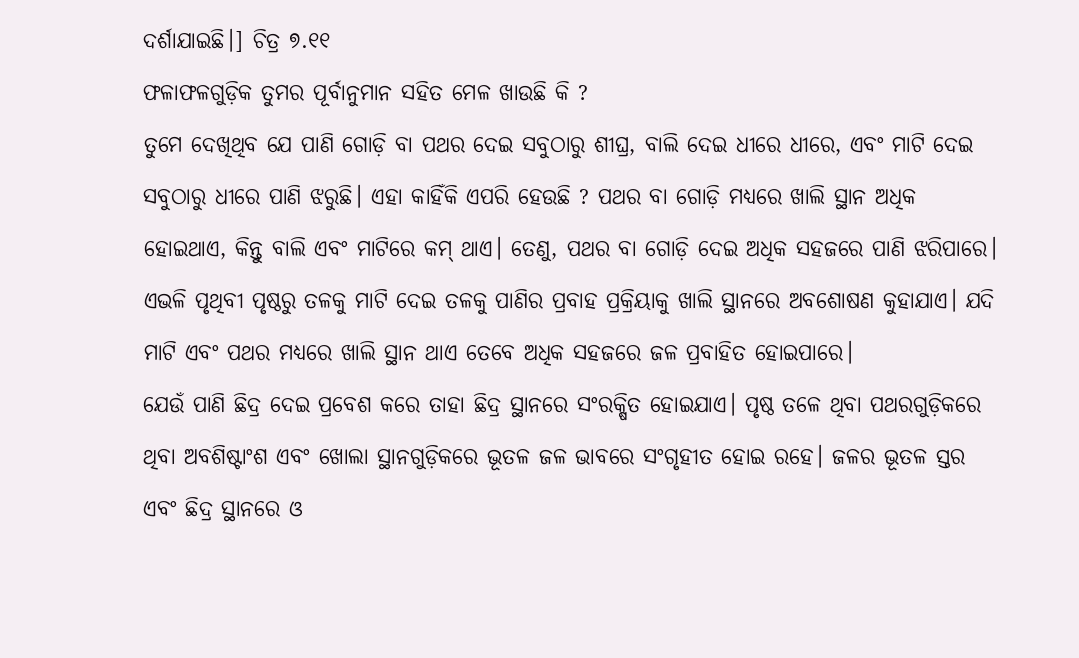ଦର୍ଶାଯାଇଛି।] ଚିତ୍ର ୭.୧୧
ଫଳାଫଳଗୁଡ଼ିକ ତୁମର ପୂର୍ବାନୁମାନ ସହିତ ମେଳ ଖାଉଛି କି ?
ତୁମେ ଦେଖିଥିବ ଯେ ପାଣି ଗୋଡ଼ି ବା ପଥର ଦେଇ ସବୁଠାରୁ ଶୀଘ୍ର, ବାଲି ଦେଇ ଧୀରେ ଧୀରେ, ଏବଂ ମାଟି ଦେଇ ସବୁଠାରୁ ଧୀରେ ପାଣି ଝରୁଛି। ଏହା କାହିଁକି ଏପରି ହେଉଛି ? ପଥର ବା ଗୋଡ଼ି ମଧ୍ଯରେ ଖାଲି ସ୍ଥାନ ଅଧିକ ହୋଇଥାଏ, କିନ୍ତୁ ବାଲି ଏବଂ ମାଟିରେ କମ୍ ଥାଏ। ତେଣୁ, ପଥର ବା ଗୋଡ଼ି ଦେଇ ଅଧିକ ସହଜରେ ପାଣି ଝରିପାରେ।
ଏଭଳି ପୃଥିବୀ ପୃଷ୍ଠରୁ ତଳକୁ ମାଟି ଦେଇ ତଳକୁ ପାଣିର ପ୍ରବାହ ପ୍ରକ୍ରିୟାକୁ ଖାଲି ସ୍ଥାନରେ ଅବଶୋଷଣ କୁହାଯାଏ। ଯଦି ମାଟି ଏବଂ ପଥର ମଧ୍ଯରେ ଖାଲି ସ୍ଥାନ ଥାଏ ତେବେ ଅଧିକ ସହଜରେ ଜଳ ପ୍ରବାହିତ ହୋଇପାରେ।
ଯେଉଁ ପାଣି ଛିଦ୍ର ଦେଇ ପ୍ରବେଶ କରେ ତାହା ଛିଦ୍ର ସ୍ଥାନରେ ସଂରକ୍ଷିତ ହୋଇଯାଏ। ପୃଷ୍ଠ ତଳେ ଥିବା ପଥରଗୁଡ଼ିକରେ ଥିବା ଅବଶିଷ୍ଟାଂଶ ଏବଂ ଖୋଲା ସ୍ଥାନଗୁଡ଼ିକରେ ଭୂତଳ ଜଳ ଭାବରେ ସଂଗୃହୀତ ହୋଇ ରହେ। ଜଳର ଭୂତଳ ସ୍ତର ଏବଂ ଛିଦ୍ର ସ୍ଥାନରେ ଓ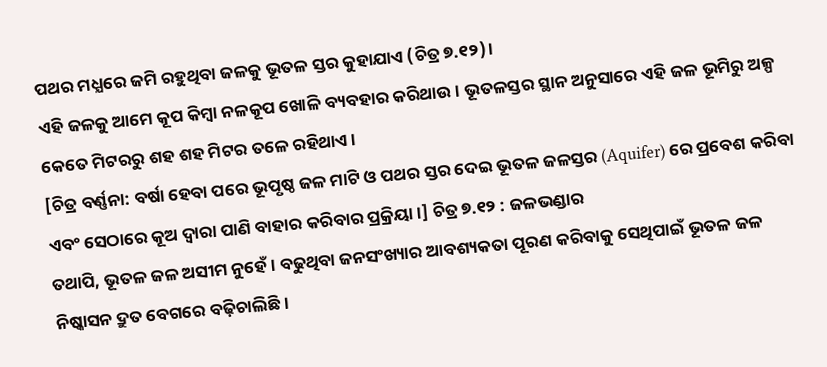ପଥର ମଧ୍ଯରେ ଜମି ରହୁଥିବା ଜଳକୁ ଭୂତଳ ସ୍ତର କୁହାଯାଏ (ଚିତ୍ର ୭.୧୨)।
ଏହି ଜଳକୁ ଆମେ କୂପ କିମ୍ବା ନଳକୂପ ଖୋଳି ବ୍ୟବହାର କରିଥାଉ। ଭୂତଳସ୍ତର ସ୍ଥାନ ଅନୁସାରେ ଏହି ଜଳ ଭୂମିରୁ ଅଳ୍ପ କେତେ ମିଟରରୁ ଶହ ଶହ ମିଟର ତଳେ ରହିଥାଏ।
[ଚିତ୍ର ବର୍ଣ୍ଣନା: ବର୍ଷା ହେବା ପରେ ଭୂପୃଷ୍ଠ ଜଳ ମାଟି ଓ ପଥର ସ୍ତର ଦେଇ ଭୂତଳ ଜଳସ୍ତର (Aquifer) ରେ ପ୍ରବେଶ କରିବା ଏବଂ ସେଠାରେ କୂଅ ଦ୍ୱାରା ପାଣି ବାହାର କରିବାର ପ୍ରକ୍ରିୟା।] ଚିତ୍ର ୭.୧୨ : ଜଳଭଣ୍ଡାର
ତଥାପି, ଭୂତଳ ଜଳ ଅସୀମ ନୁହେଁ। ବଢୁଥିବା ଜନସଂଖ୍ୟାର ଆବଶ୍ୟକତା ପୂରଣ କରିବାକୁ ସେଥିପାଇଁ ଭୂତଳ ଜଳ ନିଷ୍କାସନ ଦ୍ରୁତ ବେଗରେ ବଢ଼ିଚାଲିଛି।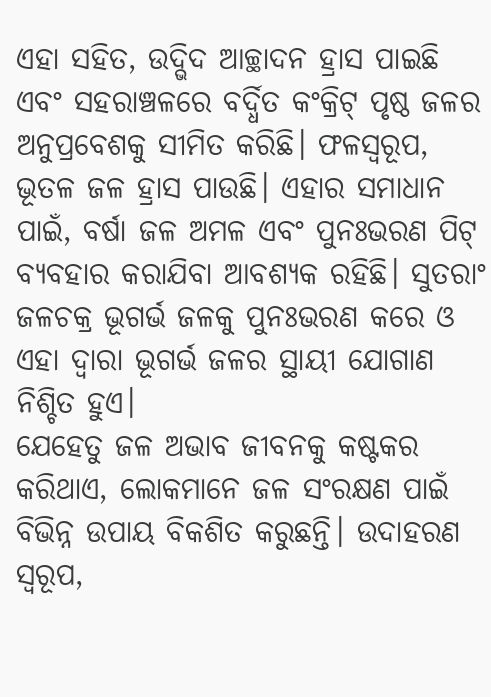ଏହା ସହିତ, ଉଦ୍ଭିଦ ଆଚ୍ଛାଦନ ହ୍ରାସ ପାଇଛି ଏବଂ ସହରାଞ୍ଚଳରେ ବର୍ଦ୍ଧିତ କଂକ୍ରିଟ୍ ପୃଷ୍ଠ ଜଳର ଅନୁପ୍ରବେଶକୁ ସୀମିତ କରିଛି। ଫଳସ୍ୱରୂପ, ଭୂତଳ ଜଳ ହ୍ରାସ ପାଉଛି। ଏହାର ସମାଧାନ ପାଇଁ, ବର୍ଷା ଜଳ ଅମଳ ଏବଂ ପୁନଃଭରଣ ପିଟ୍ ବ୍ୟବହାର କରାଯିବା ଆବଶ୍ୟକ ରହିଛି। ସୁତରାଂ ଜଳଚକ୍ର ଭୂଗର୍ଭ ଜଳକୁ ପୁନଃଭରଣ କରେ ଓ ଏହା ଦ୍ଵାରା ଭୂଗର୍ଭ ଜଳର ସ୍ଥାୟୀ ଯୋଗାଣ ନିଶ୍ଚିତ ହୁଏ।
ଯେହେତୁ ଜଳ ଅଭାବ ଜୀବନକୁ କଷ୍ଟକର କରିଥାଏ, ଲୋକମାନେ ଜଳ ସଂରକ୍ଷଣ ପାଇଁ ବିଭିନ୍ନ ଉପାୟ ବିକଶିତ କରୁଛନ୍ତି। ଉଦାହରଣ ସ୍ଵରୂପ,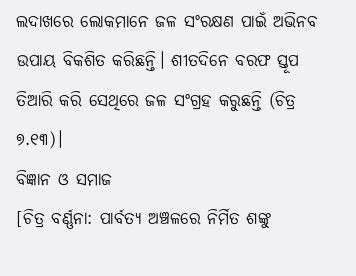ଲଦାଖରେ ଲୋକମାନେ ଜଳ ସଂରକ୍ଷଣ ପାଇଁ ଅଭିନବ ଉପାୟ ବିକଶିତ କରିଛନ୍ତି। ଶୀତଦିନେ ବରଫ ସ୍ତୂପ ତିଆରି କରି ସେଥିରେ ଜଳ ସଂଗ୍ରହ କରୁଛନ୍ତି (ଚିତ୍ର ୭.୧୩)।
ବିଜ୍ଞାନ ଓ ସମାଜ
[ଚିତ୍ର ବର୍ଣ୍ଣନା: ପାର୍ବତ୍ୟ ଅଞ୍ଚଳରେ ନିର୍ମିତ ଶଙ୍କୁ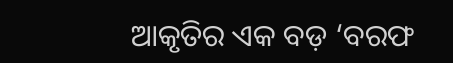ଆକୃତିର ଏକ ବଡ଼ ‘ବରଫ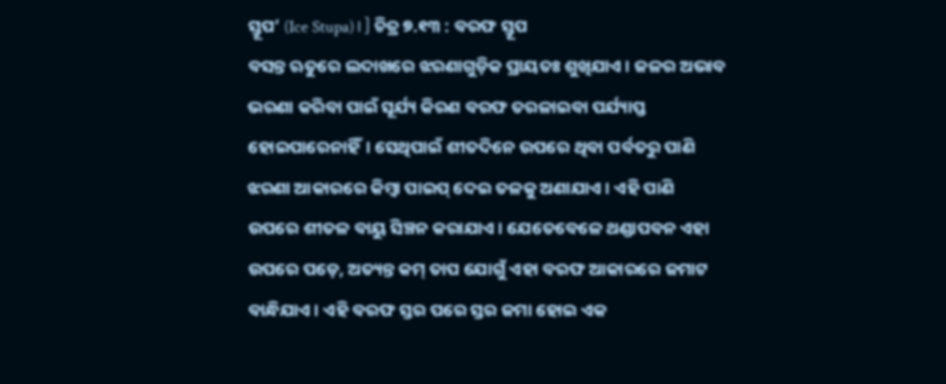ସ୍ତୂପ’ (Ice Stupa)।] ଚିତ୍ର ୭.୧୩ : ବରଫ ସ୍ତୂପ
ବସନ୍ତ ଋତୁରେ ଲଦାଖରେ ଝରଣାଗୁଡ଼ିକ ପ୍ରାୟତଃ ଶୁଖିଯାଏ। ଜଳର ଅଭାବ ଭରଣା କରିବା ପାଇଁ ସୂର୍ଯ୍ୟ କିରଣ ବରଫ ତରଳାଇବା ପର୍ଯ୍ୟାପ୍ତ ହୋଇପାରେନାହିଁ। ସେଥିପାଇଁ ଶୀତଦିନେ ଉପରେ ଥିବା ପର୍ବତରୁ ପାଣି ଝରଣା ଆକାରରେ କିମ୍ବା ପାଇପ୍ ଦେଇ ତଳକୁ ଅଣାଯାଏ। ଏହି ପାଣି ଉପରେ ଶୀତଳ ବାୟୁ ସିଞ୍ଚନ କରାଯାଏ। ଯେତେବେଳେ ଥଣ୍ଡାପବନ ଏହା ଉପରେ ପଡ଼େ, ଅତ୍ୟନ୍ତ କମ୍ ତାପ ଯୋଗୁଁ ଏହା ବରଫ ଆକାରରେ ଜମାଟ ବାନ୍ଧିଯାଏ। ଏହି ବରଫ ସ୍ତର ପରେ ସ୍ତର ଜମା ହୋଇ ଏକ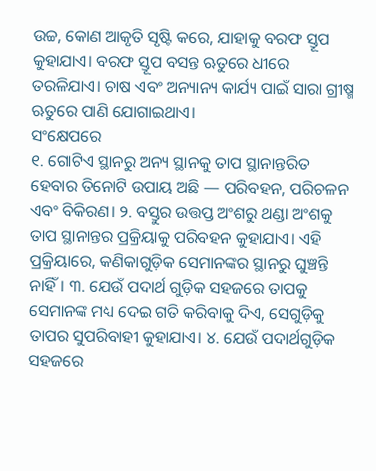ଉଚ୍ଚ, କୋଣ ଆକୃତି ସୃଷ୍ଟି କରେ, ଯାହାକୁ ବରଫ ସ୍ତୂପ କୁହାଯାଏ। ବରଫ ସ୍ତୂପ ବସନ୍ତ ଋତୁରେ ଧୀରେ ତରଳିଯାଏ। ଚାଷ ଏବଂ ଅନ୍ୟାନ୍ୟ କାର୍ଯ୍ୟ ପାଇଁ ସାରା ଗ୍ରୀଷ୍ମ ଋତୁରେ ପାଣି ଯୋଗାଇଥାଏ।
ସଂକ୍ଷେପରେ
୧. ଗୋଟିଏ ସ୍ଥାନରୁ ଅନ୍ୟ ସ୍ଥାନକୁ ତାପ ସ୍ଥାନାନ୍ତରିତ ହେବାର ତିନୋଟି ଉପାୟ ଅଛି — ପରିବହନ, ପରିଚଳନ ଏବଂ ବିକିରଣ। ୨. ବସ୍ତୁର ଉତ୍ତପ୍ତ ଅଂଶରୁ ଥଣ୍ଡା ଅଂଶକୁ ତାପ ସ୍ଥାନାନ୍ତର ପ୍ରକ୍ରିୟାକୁ ପରିବହନ କୁହାଯାଏ। ଏହି ପ୍ରକ୍ରିୟାରେ, କଣିକାଗୁଡ଼ିକ ସେମାନଙ୍କର ସ୍ଥାନରୁ ଘୁଞ୍ଚନ୍ତି ନାହିଁ। ୩. ଯେଉଁ ପଦାର୍ଥ ଗୁଡ଼ିକ ସହଜରେ ତାପକୁ ସେମାନଙ୍କ ମଧ୍ୟ ଦେଇ ଗତି କରିବାକୁ ଦିଏ, ସେଗୁଡ଼ିକୁ ତାପର ସୁପରିବାହୀ କୁହାଯାଏ। ୪. ଯେଉଁ ପଦାର୍ଥଗୁଡ଼ିକ ସହଜରେ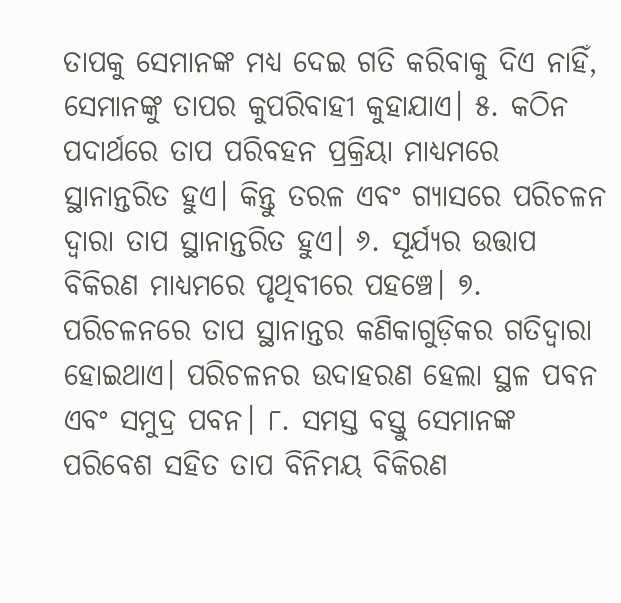ତାପକୁ ସେମାନଙ୍କ ମଧ୍ୟ ଦେଇ ଗତି କରିବାକୁ ଦିଏ ନାହିଁ, ସେମାନଙ୍କୁ ତାପର କୁପରିବାହୀ କୁହାଯାଏ। ୫. କଠିନ ପଦାର୍ଥରେ ତାପ ପରିବହନ ପ୍ରକ୍ରିୟା ମାଧ୍ଯମରେ ସ୍ଥାନାନ୍ତରିତ ହୁଏ। କିନ୍ତୁ ତରଳ ଏବଂ ଗ୍ୟାସରେ ପରିଚଳନ ଦ୍ବାରା ତାପ ସ୍ଥାନାନ୍ତରିତ ହୁଏ। ୬. ସୂର୍ଯ୍ୟର ଉତ୍ତାପ ବିକିରଣ ମାଧ୍ୟମରେ ପୃଥିବୀରେ ପହଞ୍ଚେ। ୭. ପରିଚଳନରେ ତାପ ସ୍ଥାନାନ୍ତର କଣିକାଗୁଡ଼ିକର ଗତିଦ୍ୱାରା ହୋଇଥାଏ। ପରିଚଳନର ଉଦାହରଣ ହେଲା ସ୍ଥଳ ପବନ ଏବଂ ସମୁଦ୍ର ପବନ। ୮. ସମସ୍ତ ବସ୍ତୁ ସେମାନଙ୍କ ପରିବେଶ ସହିତ ତାପ ବିନିମୟ ବିକିରଣ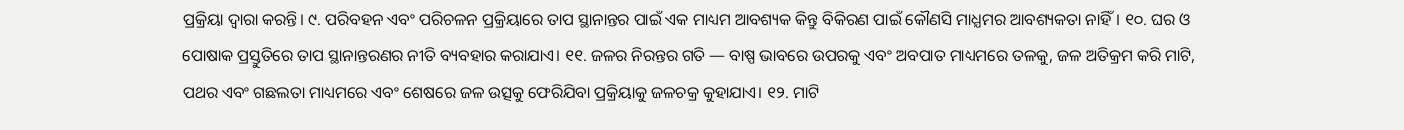ପ୍ରକ୍ରିୟା ଦ୍ଵାରା କରନ୍ତି। ୯. ପରିବହନ ଏବଂ ପରିଚଳନ ପ୍ରକ୍ରିୟାରେ ତାପ ସ୍ଥାନାନ୍ତର ପାଇଁ ଏକ ମାଧ୍ୟମ ଆବଶ୍ୟକ କିନ୍ତୁ ବିକିରଣ ପାଇଁ କୌଣସି ମାଧ୍ଯମର ଆବଶ୍ୟକତା ନାହିଁ। ୧୦. ଘର ଓ ପୋଷାକ ପ୍ରସ୍ତୁତିରେ ତାପ ସ୍ଥାନାନ୍ତରଣର ନୀତି ବ୍ୟବହାର କରାଯାଏ। ୧୧. ଜଳର ନିରନ୍ତର ଗତି — ବାଷ୍ପ ଭାବରେ ଉପରକୁ ଏବଂ ଅବପାତ ମାଧ୍ୟମରେ ତଳକୁ, ଜଳ ଅତିକ୍ରମ କରି ମାଟି, ପଥର ଏବଂ ଗଛଲତା ମାଧ୍ୟମରେ ଏବଂ ଶେଷରେ ଜଳ ଉତ୍ସକୁ ଫେରିଯିବା ପ୍ରକ୍ରିୟାକୁ ଜଳଚକ୍ର କୁହାଯାଏ। ୧୨. ମାଟି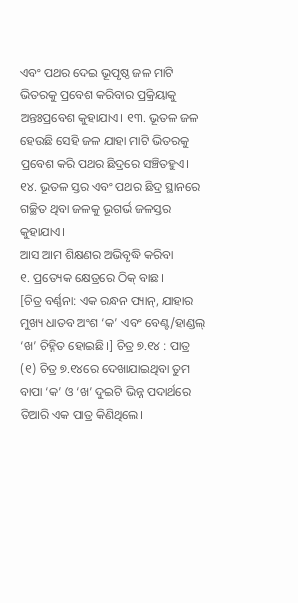ଏବଂ ପଥର ଦେଇ ଭୂପୃଷ୍ଠ ଜଳ ମାଟି ଭିତରକୁ ପ୍ରବେଶ କରିବାର ପ୍ରକ୍ରିୟାକୁ ଅନ୍ତଃପ୍ରବେଶ କୁହାଯାଏ। ୧୩. ଭୂତଳ ଜଳ ହେଉଛି ସେହି ଜଳ ଯାହା ମାଟି ଭିତରକୁ ପ୍ରବେଶ କରି ପଥର ଛିଦ୍ରରେ ସଞ୍ଚିତହୁଏ। ୧୪. ଭୂତଳ ସ୍ତର ଏବଂ ପଥର ଛିଦ୍ର ସ୍ଥାନରେ ଗଚ୍ଛିତ ଥିବା ଜଳକୁ ଭୂଗର୍ଭ ଜଳସ୍ତର କୁହାଯାଏ।
ଆସ ଆମ ଶିକ୍ଷଣର ଅଭିବୃଦ୍ଧି କରିବା
୧. ପ୍ରତ୍ୟେକ କ୍ଷେତ୍ରରେ ଠିକ୍ ବାଛ।
[ଚିତ୍ର ବର୍ଣ୍ଣନା: ଏକ ରନ୍ଧନ ପ୍ୟାନ୍, ଯାହାର ମୁଖ୍ୟ ଧାତବ ଅଂଶ ‘କ’ ଏବଂ ବେଣ୍ଟ/ହାଣ୍ଡଲ୍ ‘ଖ’ ଚିହ୍ନିତ ହୋଇଛି।] ଚିତ୍ର ୭.୧୪ : ପାତ୍ର
(୧) ଚିତ୍ର ୭.୧୪ରେ ଦେଖାଯାଇଥିବା ତୁମ ବାପା ‘କ’ ଓ ‘ଖ’ ଦୁଇଟି ଭିନ୍ନ ପଦାର୍ଥରେ ତିଆରି ଏକ ପାତ୍ର କିଣିଥିଲେ।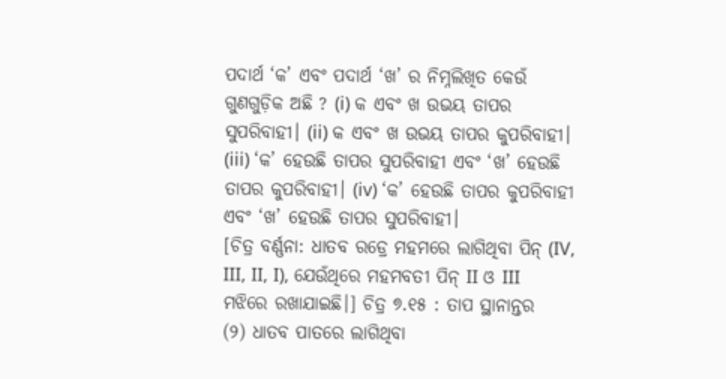ପଦାର୍ଥ ‘କ’ ଏବଂ ପଦାର୍ଥ ‘ଖ’ ର ନିମ୍ନଲିଖିତ କେଉଁ ଗୁଣଗୁଡ଼ିକ ଅଛି ? (i) କ ଏବଂ ଖ ଉଭୟ ତାପର ସୁପରିବାହୀ। (ii) କ ଏବଂ ଖ ଉଭୟ ତାପର କୁପରିବାହୀ। (iii) ‘କ’ ହେଉଛି ତାପର ସୁପରିବାହୀ ଏବଂ ‘ଖ’ ହେଉଛି ତାପର କୁପରିବାହୀ। (iv) ‘କ’ ହେଉଛି ତାପର କୁପରିବାହୀ ଏବଂ ‘ଖ’ ହେଉଛି ତାପର ସୁପରିବାହୀ।
[ଚିତ୍ର ବର୍ଣ୍ଣନା: ଧାତବ ରଡ୍ରେ ମହମରେ ଲାଗିଥିବା ପିନ୍ (IV, III, II, I), ଯେଉଁଥିରେ ମହମବତୀ ପିନ୍ II ଓ III ମଝିରେ ରଖାଯାଇଛି।] ଚିତ୍ର ୭.୧୫ : ତାପ ସ୍ଥାନାନ୍ତର
(୨) ଧାତବ ପାତରେ ଲାଗିଥିବା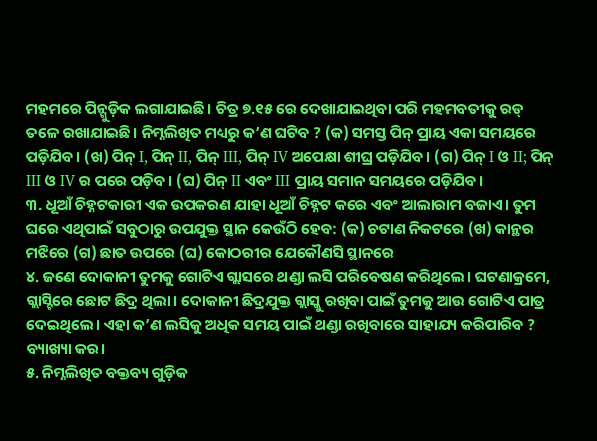ମହମରେ ପିନ୍ଗୁଡ଼ିକ ଲଗାଯାଇଛି। ଚିତ୍ର ୭.୧୫ ରେ ଦେଖାଯାଇଥିବା ପରି ମହମବତୀକୁ ରଡ୍ ତଳେ ରଖାଯାଇଛି। ନିମ୍ନଲିଖିତ ମଧ୍ୟରୁ କ’ଣ ଘଟିବ ? (କ) ସମସ୍ତ ପିନ୍ ପ୍ରାୟ ଏକା ସମୟରେ ପଡ଼ିଯିବ। (ଖ) ପିନ୍ I, ପିନ୍ II, ପିନ୍ III, ପିନ୍ IV ଅପେକ୍ଷା ଶୀଘ୍ର ପଡ଼ିଯିବ। (ଗ) ପିନ୍ I ଓ II; ପିନ୍ III ଓ IV ର ପରେ ପଡ଼ିବ। (ଘ) ପିନ୍ II ଏବଂ III ପ୍ରାୟ ସମାନ ସମୟରେ ପଡ଼ିଯିବ।
୩. ଧୂଆଁ ଚିହ୍ନଟକାରୀ ଏକ ଉପକରଣ ଯାହା ଧୂଆଁ ଚିହ୍ନଟ କରେ ଏବଂ ଆଲାରାମ ବଜାଏ। ତୁମ ଘରେ ଏଥିପାଇଁ ସବୁଠାରୁ ଉପଯୁକ୍ତ ସ୍ଥାନ କେଉଁଠି ହେବ: (କ) ଚଟାଣ ନିକଟରେ (ଖ) କାନ୍ଥର ମଝିରେ (ଗ) ଛାତ ଉପରେ (ଘ) କୋଠରୀର ଯେକୌଣସି ସ୍ଥାନରେ
୪. ଜଣେ ଦୋକାନୀ ତୁମକୁ ଗୋଟିଏ ଗ୍ଲାସରେ ଥଣ୍ଡା ଲସି ପରିବେଷଣ କରିଥିଲେ। ଘଟଣାକ୍ରମେ, ଗ୍ଲାସ୍ଟିରେ ଛୋଟ ଛିଦ୍ର ଥିଲା। ଦୋକାନୀ ଛିଦ୍ରଯୁକ୍ତ ଗ୍ଲାସ୍କୁ ରଖିବା ପାଇଁ ତୁମକୁ ଆଉ ଗୋଟିଏ ପାତ୍ର ଦେଇଥିଲେ। ଏହା କ’ଣ ଲସିକୁ ଅଧିକ ସମୟ ପାଇଁ ଥଣ୍ଡା ରଖିବାରେ ସାହାଯ୍ୟ କରିପାରିବ ? ବ୍ୟାଖ୍ୟା କର।
୫. ନିମ୍ନଲିଖିତ ବକ୍ତବ୍ୟ ଗୁଡ଼ିକ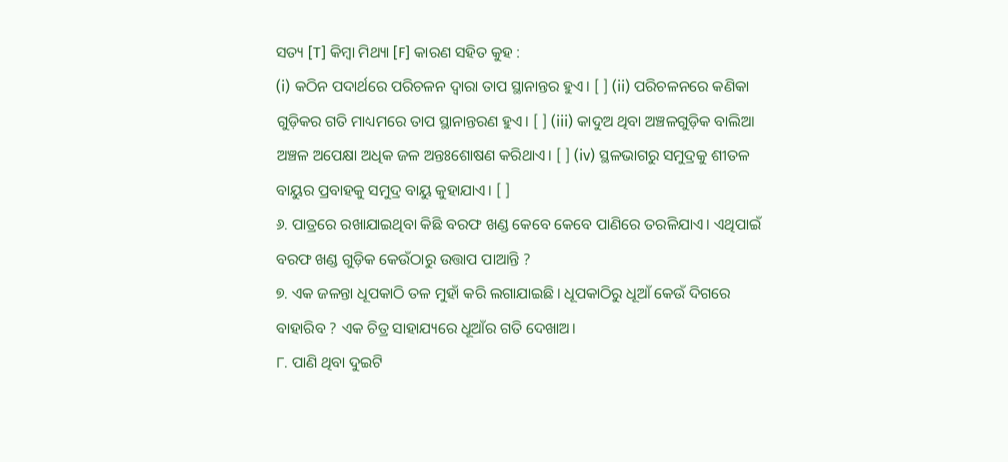ସତ୍ୟ [T] କିମ୍ବା ମିଥ୍ୟା [F] କାରଣ ସହିତ କୁହ :
(i) କଠିନ ପଦାର୍ଥରେ ପରିଚଳନ ଦ୍ବାରା ତାପ ସ୍ଥାନାନ୍ତର ହୁଏ। [ ] (ii) ପରିଚଳନରେ କଣିକା ଗୁଡ଼ିକର ଗତି ମାଧ୍ୟମରେ ତାପ ସ୍ଥାନାନ୍ତରଣ ହୁଏ। [ ] (iii) କାଦୁଅ ଥିବା ଅଞ୍ଚଳଗୁଡ଼ିକ ବାଲିଆ ଅଞ୍ଚଳ ଅପେକ୍ଷା ଅଧିକ ଜଳ ଅନ୍ତଃଶୋଷଣ କରିଥାଏ। [ ] (iv) ସ୍ଥଳଭାଗରୁ ସମୁଦ୍ରକୁ ଶୀତଳ ବାୟୁର ପ୍ରବାହକୁ ସମୁଦ୍ର ବାୟୁ କୁହାଯାଏ। [ ]
୬. ପାତ୍ରରେ ରଖାଯାଇଥିବା କିଛି ବରଫ ଖଣ୍ଡ କେବେ କେବେ ପାଣିରେ ତରଳିଯାଏ। ଏଥିପାଇଁ ବରଫ ଖଣ୍ଡ ଗୁଡ଼ିକ କେଉଁଠାରୁ ଉତ୍ତାପ ପାଆନ୍ତି ?
୭. ଏକ ଜଳନ୍ତା ଧୂପକାଠି ତଳ ମୁହାଁ କରି ଲଗାଯାଇଛି। ଧୂପକାଠିରୁ ଧୂଆଁ କେଉଁ ଦିଗରେ ବାହାରିବ ? ଏକ ଚିତ୍ର ସାହାଯ୍ୟରେ ଧୂଆଁର ଗତି ଦେଖାଅ।
୮. ପାଣି ଥିବା ଦୁଇଟି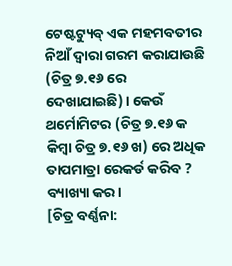ଟେଷ୍ଟଟ୍ୟୁବ୍ ଏକ ମହମବତୀର ନିଆଁ ଦ୍ଵାରା ଗରମ କରାଯାଉଛି (ଚିତ୍ର ୭.୧୬ ରେ ଦେଖାଯାଇଛି)। କେଉଁ ଥର୍ମୋମିଟର (ଚିତ୍ର ୭.୧୬ କ କିମ୍ବା ଚିତ୍ର ୭.୧୬ ଖ) ରେ ଅଧିକ ତାପମାତ୍ରା ରେକର୍ଡ କରିବ ? ବ୍ୟାଖ୍ୟା କର।
[ଚିତ୍ର ବର୍ଣ୍ଣନା: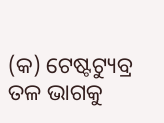(କ) ଟେଷ୍ଟଟ୍ୟୁବ୍ର ତଳ ଭାଗକୁ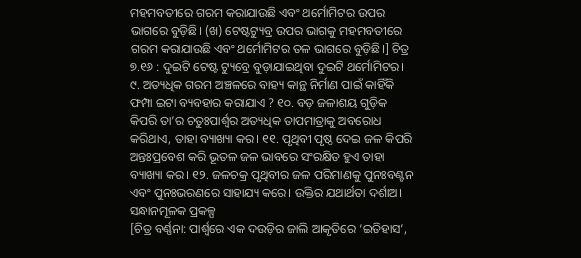ମହମବତୀରେ ଗରମ କରାଯାଉଛି ଏବଂ ଥର୍ମୋମିଟର ଉପର ଭାଗରେ ବୁଡ଼ିଛି। (ଖ) ଟେଷ୍ଟଟ୍ୟୁବ୍ର ଉପର ଭାଗକୁ ମହମବତୀରେ ଗରମ କରାଯାଉଛି ଏବଂ ଥର୍ମୋମିଟର ତଳ ଭାଗରେ ବୁଡ଼ିଛି।] ଚିତ୍ର ୭.୧୬ : ଦୁଇଟି ଟେଷ୍ଟ ଟ୍ୟୁବ୍ରେ ବୁଡ଼ାଯାଇଥିବା ଦୁଇଟି ଥର୍ମୋମିଟର।
୯. ଅତ୍ୟଧିକ ଗରମ ଅଞ୍ଚଳରେ ବାହ୍ୟ କାନ୍ଥ ନିର୍ମାଣ ପାଇଁ କାହିଁକି ଫମ୍ପା ଇଟା ବ୍ୟବହାର କରାଯାଏ ? ୧୦. ବଡ଼ ଜଳାଶୟ ଗୁଡ଼ିକ କିପରି ତା’ର ଚତୁଃପାର୍ଶ୍ଵର ଅତ୍ୟଧିକ ତାପମାତ୍ରାକୁ ଅବରୋଧ କରିଥାଏ, ତାହା ବ୍ୟାଖ୍ୟା କର। ୧୧. ପୃଥିବୀ ପୃଷ୍ଠ ଦେଇ ଜଳ କିପରି ଅନ୍ତଃପ୍ରବେଶ କରି ଭୂତଳ ଜଳ ଭାବରେ ସଂରକ୍ଷିତ ହୁଏ ତାହା ବ୍ୟାଖ୍ୟା କର। ୧୨. ଜଳଚକ୍ର ପୃଥିବୀର ଜଳ ପରିମାଣକୁ ପୁନଃବଣ୍ଟନ ଏବଂ ପୁନଃଭରଣରେ ସାହାଯ୍ୟ କରେ। ଉକ୍ତିର ଯଥାର୍ଥତା ଦର୍ଶାଅ।
ସନ୍ଧାନମୂଳକ ପ୍ରକଳ୍ପ
[ଚିତ୍ର ବର୍ଣ୍ଣନା: ପାର୍ଶ୍ଵରେ ଏକ ଦଉଡ଼ିର ଜାଲି ଆକୃତିରେ ‘ଇତିହାସ’,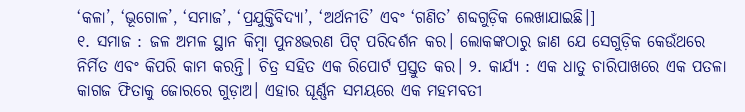‘କଳା’, ‘ଭୂଗୋଳ’, ‘ସମାଜ’, ‘ପ୍ରଯୁକ୍ତିବିଦ୍ୟା’, ‘ଅର୍ଥନୀତି’ ଏବଂ ‘ଗଣିତ’ ଶବ୍ଦଗୁଡ଼ିକ ଲେଖାଯାଇଛି।]
୧. ସମାଜ : ଜଳ ଅମଳ ସ୍ଥାନ କିମ୍ବା ପୁନଃଭରଣ ପିଟ୍ ପରିଦର୍ଶନ କର। ଲୋକଙ୍କଠାରୁ ଜାଣ ଯେ ସେଗୁଡ଼ିକ କେଉଁଥରେ ନିର୍ମିତ ଏବଂ କିପରି କାମ କରନ୍ତି। ଚିତ୍ର ସହିତ ଏକ ରିପୋର୍ଟ ପ୍ରସ୍ତୁତ କର। ୨. କାର୍ଯ୍ୟ : ଏକ ଧାତୁ ଚାରିପାଖରେ ଏକ ପତଳା କାଗଜ ଫିତାକୁ ଜୋରରେ ଗୁଡ଼ାଅ। ଏହାର ଘୂର୍ଣ୍ଣନ ସମୟରେ ଏକ ମହମବତୀ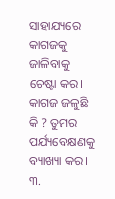ସାହାଯ୍ୟରେ କାଗଜକୁ ଜାଳିବାକୁ ଚେଷ୍ଟା କର। କାଗଜ ଜଳୁଛି କି ? ତୁମର ପର୍ଯ୍ୟବେକ୍ଷଣକୁ ବ୍ୟାଖ୍ୟା କର। ୩.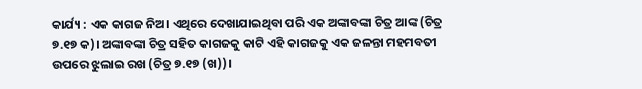କାର୍ଯ୍ୟ : ଏକ କାଗଜ ନିଅ। ଏଥିରେ ଦେଖାଯାଇଥିବା ପରି ଏକ ଅଙ୍କାବଙ୍କା ଚିତ୍ର ଆଙ୍କ (ଚିତ୍ର ୭.୧୭ କ)। ଅଙ୍କାବଙ୍କା ଚିତ୍ର ସହିତ କାଗଜକୁ କାଟି ଏହି କାଗଜକୁ ଏକ ଜଳନ୍ତା ମହମବତୀ ଉପରେ ଝୁଲାଇ ରଖ (ଚିତ୍ର ୭.୧୭ (ଖ))।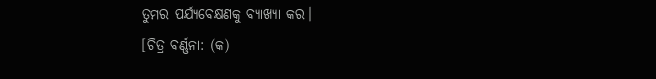ତୁମର ପର୍ଯ୍ୟବେକ୍ଷଣକୁ ବ୍ୟାଖ୍ୟା କର।
[ଚିତ୍ର ବର୍ଣ୍ଣନା: (କ)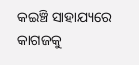କଇଞ୍ଚି ସାହାଯ୍ୟରେ କାଗଜକୁ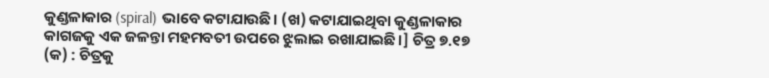କୁଣ୍ଡଳାକାର (spiral) ଭାବେ କଟାଯାଉଛି। (ଖ) କଟାଯାଇଥିବା କୁଣ୍ଡଳାକାର କାଗଜକୁ ଏକ ଜଳନ୍ତା ମହମବତୀ ଉପରେ ଝୁଲାଇ ରଖାଯାଇଛି।] ଚିତ୍ର ୭.୧୭ (କ) : ଚିତ୍ରକୁ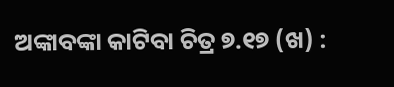ଅଙ୍କାବଙ୍କା କାଟିବା ଚିତ୍ର ୭.୧୭ (ଖ) :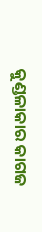କୁଣ୍ଡଳାକାର କାଗଜ